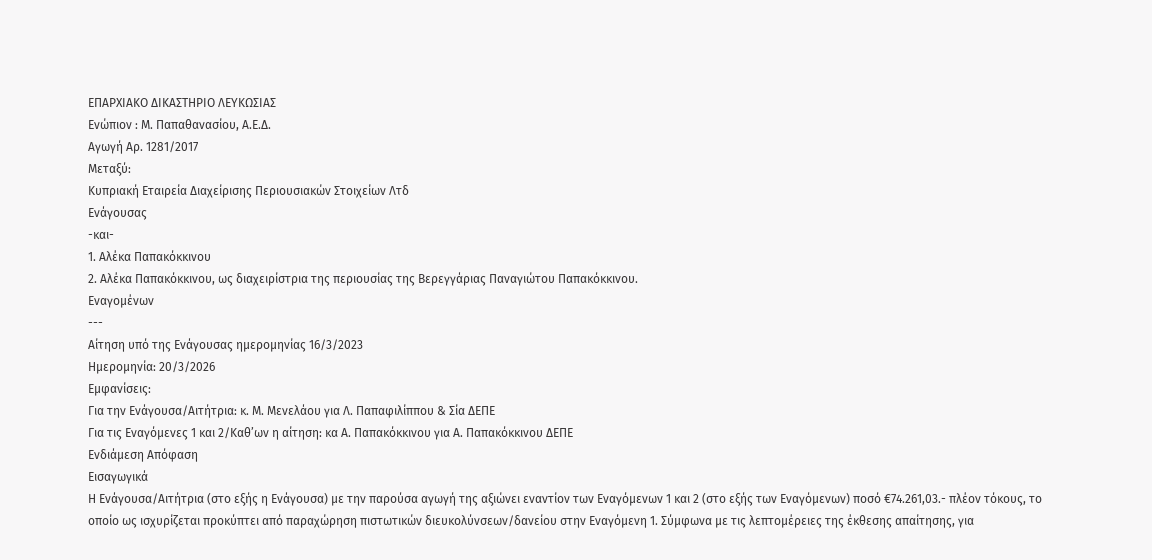ΕΠΑΡΧΙΑΚΟ ΔΙΚΑΣΤΗΡΙΟ ΛΕΥΚΩΣΙΑΣ
Ενώπιον : Μ. Παπαθανασίου, Α.Ε.Δ.
Αγωγή Αρ. 1281/2017
Μεταξύ:
Κυπριακή Εταιρεία Διαχείρισης Περιουσιακών Στοιχείων Λτδ
Ενάγουσας
-και-
1. Αλέκα Παπακόκκινου
2. Αλέκα Παπακόκκινου, ως διαχειρίστρια της περιουσίας της Βερεγγάριας Παναγιώτου Παπακόκκινου.
Εναγομένων
---
Αίτηση υπό της Ενάγουσας ημερομηνίας 16/3/2023
Ημερομηνία: 20/3/2026
Εμφανίσεις:
Για την Ενάγουσα/Αιτήτρια: κ. Μ. Μενελάου για Λ. Παπαφιλίππου & Σία ΔΕΠΕ
Για τις Εναγόμενες 1 και 2/Καθ’ων η αίτηση: κα Α. Παπακόκκινου για Α. Παπακόκκινου ΔΕΠΕ
Ενδιάμεση Απόφαση
Εισαγωγικά
Η Ενάγουσα/Αιτήτρια (στο εξής η Ενάγουσα) με την παρούσα αγωγή της αξιώνει εναντίον των Εναγόμενων 1 και 2 (στο εξής των Εναγόμενων) ποσό €74.261,03.- πλέον τόκους, το οποίο ως ισχυρίζεται προκύπτει από παραχώρηση πιστωτικών διευκολύνσεων/δανείου στην Εναγόμενη 1. Σύμφωνα με τις λεπτομέρειες της έκθεσης απαίτησης, για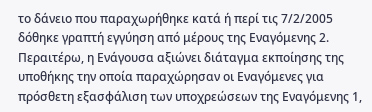το δάνειο που παραχωρήθηκε κατά ή περί τις 7/2/2005 δόθηκε γραπτή εγγύηση από μέρους της Εναγόμενης 2. Περαιτέρω, η Ενάγουσα αξιώνει διάταγμα εκποίησης της υποθήκης την οποία παραχώρησαν οι Εναγόμενες για πρόσθετη εξασφάλιση των υποχρεώσεων της Εναγόμενης 1,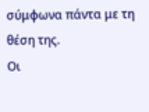σύμφωνα πάντα με τη θέση της.
Οι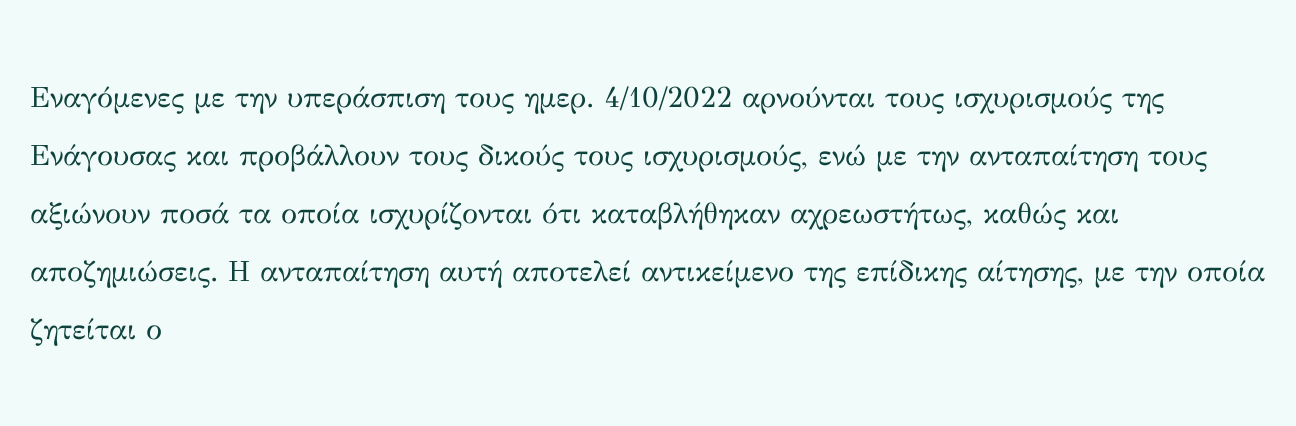Εναγόμενες με την υπεράσπιση τους ημερ. 4/10/2022 αρνούνται τους ισχυρισμούς της Ενάγουσας και προβάλλουν τους δικούς τους ισχυρισμούς, ενώ με την ανταπαίτηση τους αξιώνουν ποσά τα οποία ισχυρίζονται ότι καταβλήθηκαν αχρεωστήτως, καθώς και αποζημιώσεις. Η ανταπαίτηση αυτή αποτελεί αντικείμενο της επίδικης αίτησης, με την οποία ζητείται ο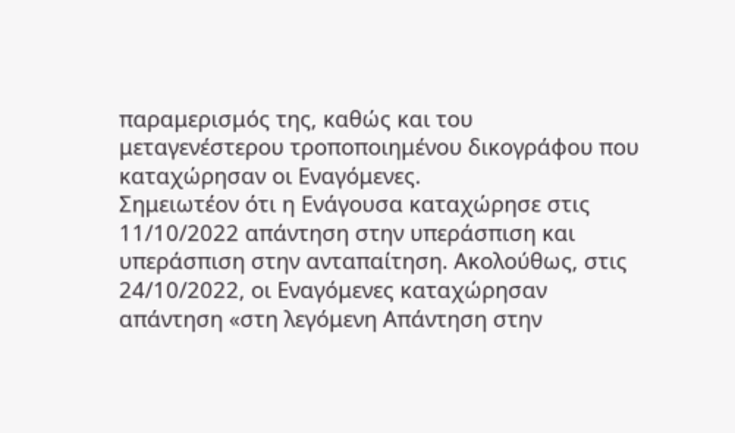παραμερισμός της, καθώς και του μεταγενέστερου τροποποιημένου δικογράφου που καταχώρησαν οι Εναγόμενες.
Σημειωτέον ότι η Ενάγουσα καταχώρησε στις 11/10/2022 απάντηση στην υπεράσπιση και υπεράσπιση στην ανταπαίτηση. Ακολούθως, στις 24/10/2022, οι Εναγόμενες καταχώρησαν απάντηση «στη λεγόμενη Απάντηση στην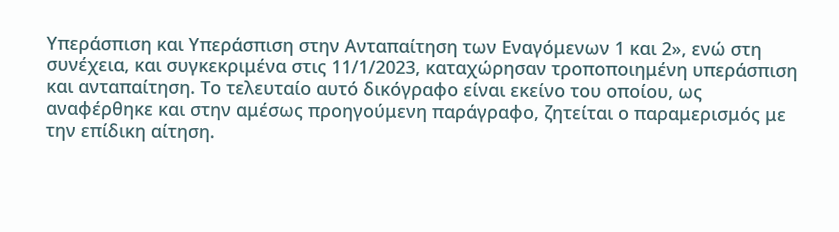Υπεράσπιση και Υπεράσπιση στην Ανταπαίτηση των Εναγόμενων 1 και 2», ενώ στη συνέχεια, και συγκεκριμένα στις 11/1/2023, καταχώρησαν τροποποιημένη υπεράσπιση και ανταπαίτηση. Το τελευταίο αυτό δικόγραφο είναι εκείνο του οποίου, ως αναφέρθηκε και στην αμέσως προηγούμενη παράγραφο, ζητείται ο παραμερισμός με την επίδικη αίτηση.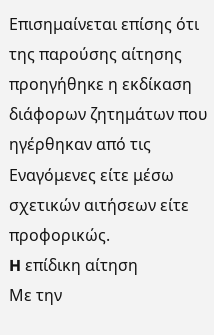Επισημαίνεται επίσης ότι της παρούσης αίτησης προηγήθηκε η εκδίκαση διάφορων ζητημάτων που ηγέρθηκαν από τις Εναγόμενες είτε μέσω σχετικών αιτήσεων είτε προφορικώς.
H επίδικη αίτηση
Με την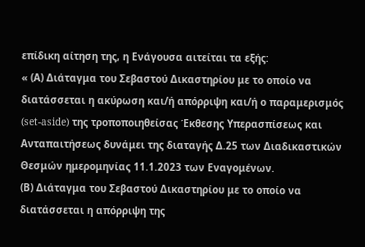επίδικη αίτηση της, η Ενάγουσα αιτείται τα εξής:
« (Α) Διάταγμα του Σεβαστού Δικαστηρίου με το οποίο να διατάσσεται η ακύρωση και/ή απόρριψη και/ή ο παραμερισμός (set-aside) της τροποποιηθείσας Έκθεσης Υπερασπίσεως και Ανταπαιτήσεως δυνάμει της διαταγής Δ.25 των Διαδικαστικών Θεσμών ημερομηνίας 11.1.2023 των Εναγομένων.
(Β) Διάταγμα του Σεβαστού Δικαστηρίου με το οποίο να διατάσσεται η απόρριψη της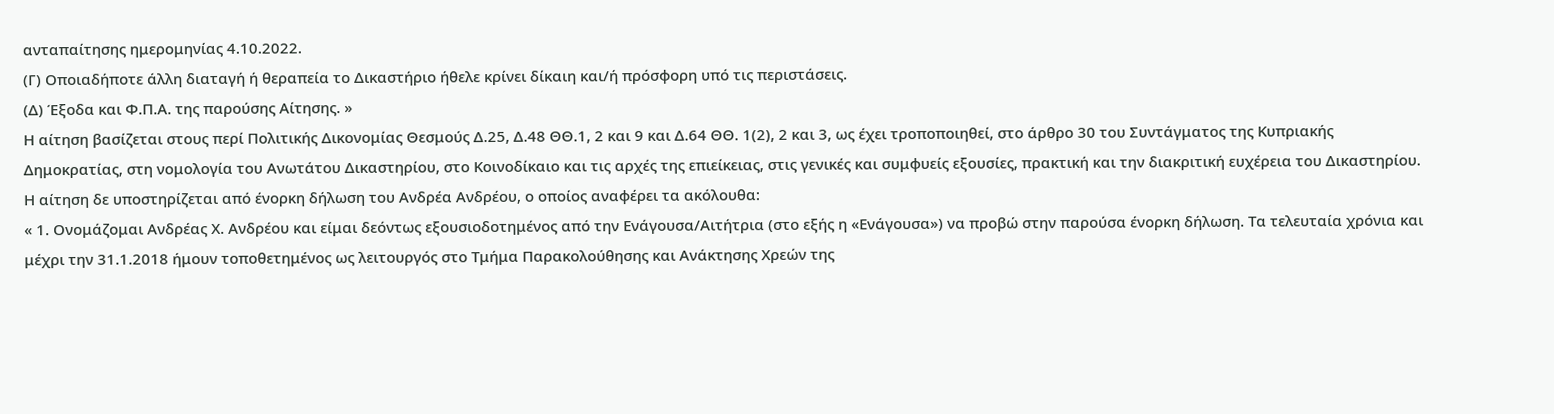ανταπαίτησης ημερομηνίας 4.10.2022.
(Γ) Οποιαδήποτε άλλη διαταγή ή θεραπεία το Δικαστήριο ήθελε κρίνει δίκαιη και/ή πρόσφορη υπό τις περιστάσεις.
(Δ) Έξοδα και Φ.Π.Α. της παρούσης Αίτησης. »
Η αίτηση βασίζεται στους περί Πολιτικής Δικονομίας Θεσμούς Δ.25, Δ.48 ΘΘ.1, 2 και 9 και Δ.64 ΘΘ. 1(2), 2 και 3, ως έχει τροποποιηθεί, στο άρθρο 30 του Συντάγματος της Κυπριακής Δημοκρατίας, στη νομολογία του Ανωτάτου Δικαστηρίου, στο Κοινοδίκαιο και τις αρχές της επιείκειας, στις γενικές και συμφυείς εξουσίες, πρακτική και την διακριτική ευχέρεια του Δικαστηρίου.
Η αίτηση δε υποστηρίζεται από ένορκη δήλωση του Ανδρέα Ανδρέου, ο οποίος αναφέρει τα ακόλουθα:
« 1. Ονομάζομαι Ανδρέας Χ. Ανδρέου και είμαι δεόντως εξουσιοδοτημένος από την Ενάγουσα/Αιτήτρια (στο εξής η «Ενάγουσα») να προβώ στην παρούσα ένορκη δήλωση. Τα τελευταία χρόνια και μέχρι την 31.1.2018 ήμουν τοποθετημένος ως λειτουργός στο Τμήμα Παρακολούθησης και Ανάκτησης Χρεών της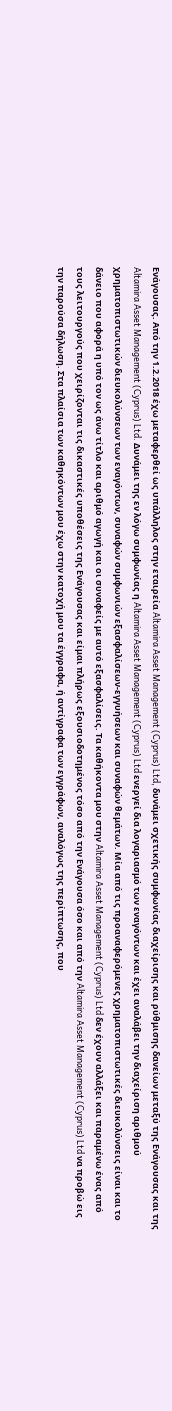Ενάγουσας. Από την 1.2.2018 έχω μεταφερθεί ως υπάλληλος στην εταιρεία Altamira Asset Management (Cyprus) Ltd, δυνάμει σχετικής συμφωνίας διαχείρισης και ρύθμισης δανείων μεταξύ της Ενάγουσας και της Altamira Asset Management (Cyprus) Ltd. Δυνάμει της εν λόγω συμφωνίας η Altamira Asset Management (Cyprus) Ltd ενεργεί δια λογαριασμό των εναγόντων και έχει αναλάβει την διαχείριση αριθμού χρηματοπιστωτικών διευκολύνσεων των εναγόντων, συναφών συμφωνιών εξασφαλίσεων-εγγυήσεων και συναφών θεμάτων. Μία από τις προαναφερόμενες χρηματοπιστωτικές διευκολύνσεις είναι και το δάνειο που αφορά η υπό τον ως άνω τίτλο και αριθμό αγωγή και οι συναφείς με αυτό εξασφαλίσεις. Τα καθήκοντα μου στην Altamira Asset Management (Cyprus) Ltd δεν έχουν αλλάξει και παραμένω ένας από τους λειτουργούς που χειρίζονται τις δικαστικές υποθέσεις της Ενάγουσας και είμαι πλήρως εξουσιοδοτημένος τόσο από την Ενάγουσα όσο και από την Altamira Asset Management (Cyprus) Ltd να προβώ εις την παρούσα δήλωση. Στα πλαίσια των καθηκόντων μου έχω στην κατοχή μου τα έγγραφα, ή αντίγραφα των εγγράφων, αναλόγως της περίπτωσης, που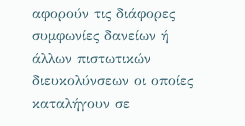αφορούν τις διάφορες συμφωνίες δανείων ή άλλων πιστωτικών διευκολύνσεων οι οποίες καταλήγουν σε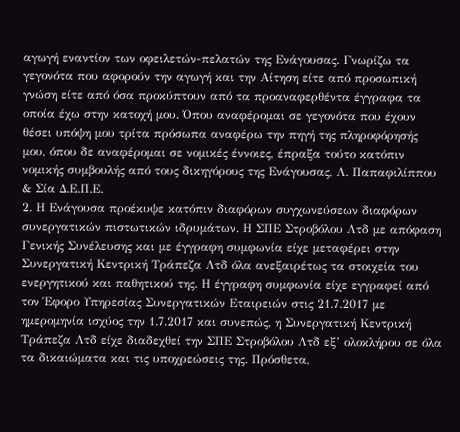αγωγή εναντίον των οφειλετών-πελατών της Ενάγουσας. Γνωρίζω τα γεγονότα που αφορούν την αγωγή και την Αίτηση είτε από προσωπική γνώση είτε από όσα προκύπτουν από τα προαναφερθέντα έγγραφα τα οποία έχω στην κατοχή μου. Όπου αναφέρομαι σε γεγονότα που έχουν θέσει υπόψη μου τρίτα πρόσωπα αναφέρω την πηγή της πληροφόρησής μου, όπου δε αναφέρομαι σε νομικές έννοιες, έπραξα τούτο κατόπιν νομικής συμβουλής από τους δικηγόρους της Ενάγουσας, Λ. Παπαφιλίππου & Σία Δ.Ε.Π.Ε.
2. Η Ενάγουσα προέκυψε κατόπιν διαφόρων συγχωνεύσεων διαφόρων συνεργατικών πιστωτικών ιδρυμάτων. Η ΣΠΕ Στροβόλου Λτδ με απόφαση Γενικής Συνέλευσης και με έγγραφη συμφωνία είχε μεταφέρει στην Συνεργατική Κεντρική Τράπεζα Λτδ όλα ανεξαιρέτως τα στοιχεία του ενεργητικού και παθητικού της. Η έγγραφη συμφωνία είχε εγγραφεί από τον Έφορο Υπηρεσίας Συνεργατικών Εταιρειών στις 21.7.2017 με ημερομηνία ισχύος την 1.7.2017 και συνεπώς, η Συνεργατική Κεντρική Τράπεζα Λτδ είχε διαδεχθεί την ΣΠΕ Στροβόλου Λτδ εξ’ ολοκλήρου σε όλα τα δικαιώματα και τις υποχρεώσεις της. Πρόσθετα,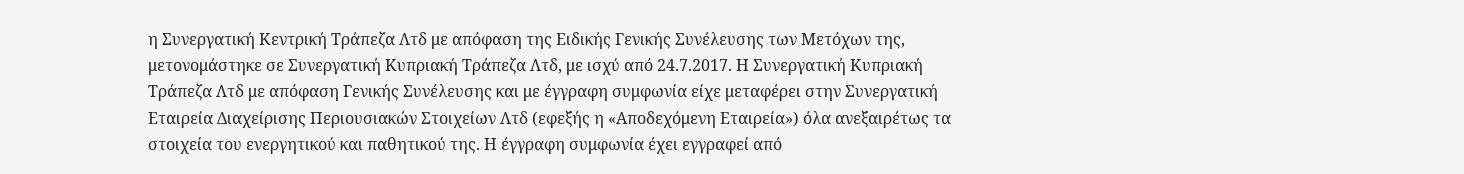η Συνεργατική Κεντρική Τράπεζα Λτδ με απόφαση της Ειδικής Γενικής Συνέλευσης των Μετόχων της, μετονομάστηκε σε Συνεργατική Κυπριακή Τράπεζα Λτδ, με ισχύ από 24.7.2017. Η Συνεργατική Κυπριακή Τράπεζα Λτδ με απόφαση Γενικής Συνέλευσης και με έγγραφη συμφωνία είχε μεταφέρει στην Συνεργατική Εταιρεία Διαχείρισης Περιουσιακών Στοιχείων Λτδ (εφεξής η «Αποδεχόμενη Εταιρεία») όλα ανεξαιρέτως τα στοιχεία του ενεργητικού και παθητικού της. Η έγγραφη συμφωνία έχει εγγραφεί από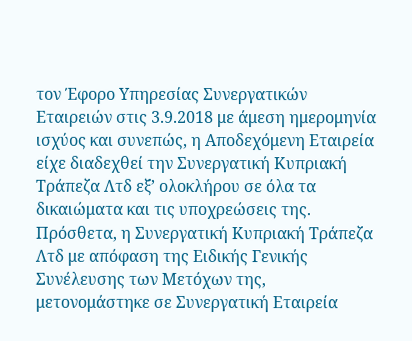τον Έφορο Υπηρεσίας Συνεργατικών Εταιρειών στις 3.9.2018 με άμεση ημερομηνία ισχύος και συνεπώς, η Αποδεχόμενη Εταιρεία είχε διαδεχθεί την Συνεργατική Κυπριακή Τράπεζα Λτδ εξ’ ολοκλήρου σε όλα τα δικαιώματα και τις υποχρεώσεις της. Πρόσθετα, η Συνεργατική Κυπριακή Τράπεζα Λτδ με απόφαση της Ειδικής Γενικής Συνέλευσης των Μετόχων της, μετονομάστηκε σε Συνεργατική Εταιρεία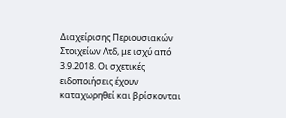Διαχείρισης Περιουσιακών Στοιχείων Λτδ, με ισχύ από 3.9.2018. Οι σχετικές ειδοποιήσεις έχουν καταχωρηθεί και βρίσκονται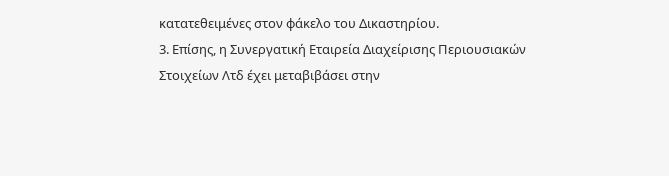κατατεθειμένες στον φάκελο του Δικαστηρίου.
3. Επίσης, η Συνεργατική Εταιρεία Διαχείρισης Περιουσιακών Στοιχείων Λτδ έχει μεταβιβάσει στην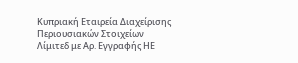Κυπριακή Εταιρεία Διαχείρισης Περιουσιακών Στοιχείων Λίμιτεδ με Αρ. Εγγραφής ΗΕ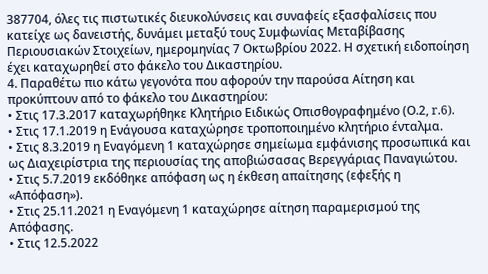387704, όλες τις πιστωτικές διευκολύνσεις και συναφείς εξασφαλίσεις που κατείχε ως δανειστής, δυνάμει μεταξύ τους Συμφωνίας Μεταβίβασης Περιουσιακών Στοιχείων, ημερομηνίας 7 Οκτωβρίου 2022. Η σχετική ειδοποίηση έχει καταχωρηθεί στο φάκελο του Δικαστηρίου.
4. Παραθέτω πιο κάτω γεγονότα που αφορούν την παρούσα Αίτηση και προκύπτουν από το φάκελο του Δικαστηρίου:
• Στις 17.3.2017 καταχωρήθηκε Κλητήριο Ειδικώς Οπισθογραφημένο (Ο.2, r.6).
• Στις 17.1.2019 η Ενάγουσα καταχώρησε τροποποιημένο κλητήριο ένταλμα.
• Στις 8.3.2019 η Εναγόμενη 1 καταχώρησε σημείωμα εμφάνισης προσωπικά και ως Διαχειρίστρια της περιουσίας της αποβιώσασας Βερεγγάριας Παναγιώτου.
• Στις 5.7.2019 εκδόθηκε απόφαση ως η έκθεση απαίτησης (εφεξής η «Απόφαση»).
• Στις 25.11.2021 η Εναγόμενη 1 καταχώρησε αίτηση παραμερισμού της Απόφασης.
• Στις 12.5.2022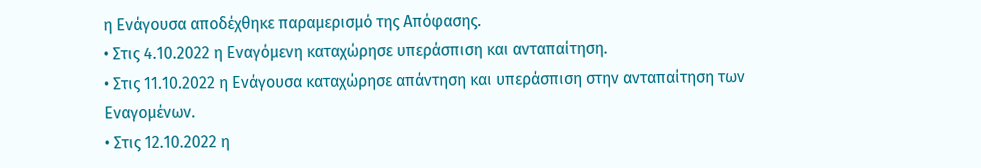η Ενάγουσα αποδέχθηκε παραμερισμό της Απόφασης.
• Στις 4.10.2022 η Εναγόμενη καταχώρησε υπεράσπιση και ανταπαίτηση.
• Στις 11.10.2022 η Ενάγουσα καταχώρησε απάντηση και υπεράσπιση στην ανταπαίτηση των Εναγομένων.
• Στις 12.10.2022 η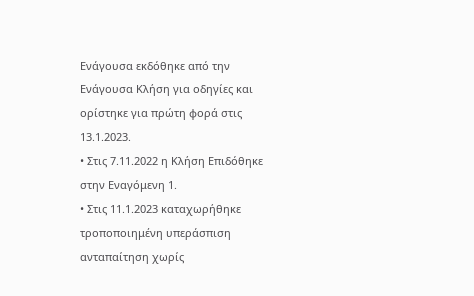Ενάγουσα εκδόθηκε από την Ενάγουσα Κλήση για οδηγίες και ορίστηκε για πρώτη φορά στις 13.1.2023.
• Στις 7.11.2022 η Κλήση Επιδόθηκε στην Εναγόμενη 1.
• Στις 11.1.2023 καταχωρήθηκε τροποποιημένη υπεράσπιση ανταπαίτηση χωρίς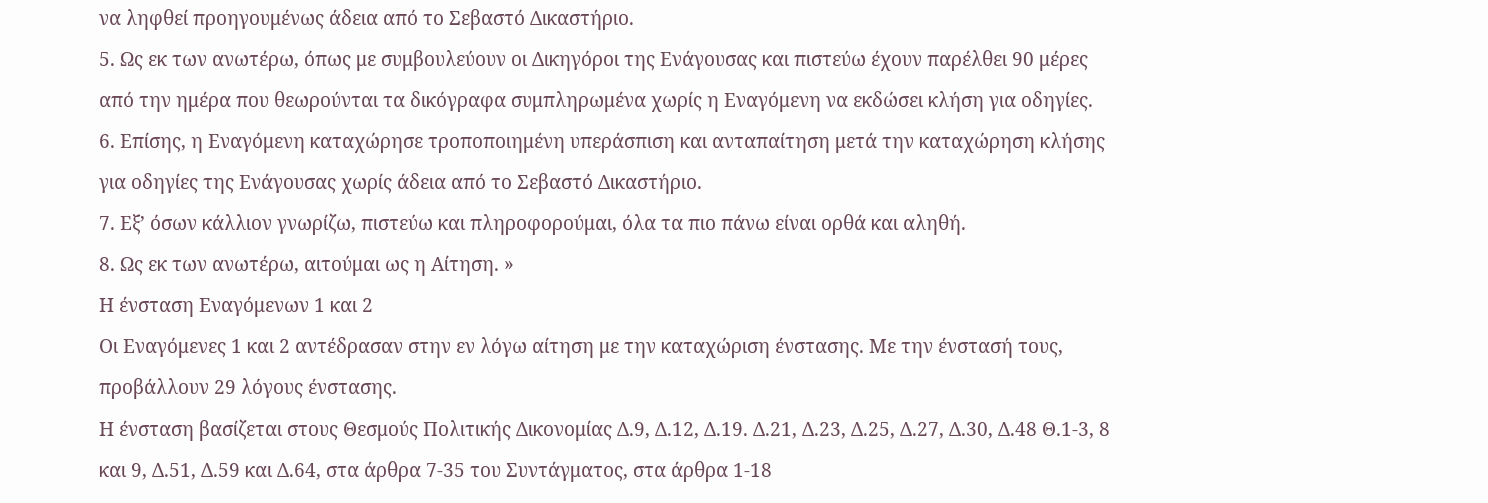να ληφθεί προηγουμένως άδεια από το Σεβαστό Δικαστήριο.
5. Ως εκ των ανωτέρω, όπως με συμβουλεύουν οι Δικηγόροι της Ενάγουσας και πιστεύω έχουν παρέλθει 90 μέρες από την ημέρα που θεωρούνται τα δικόγραφα συμπληρωμένα χωρίς η Εναγόμενη να εκδώσει κλήση για οδηγίες.
6. Επίσης, η Εναγόμενη καταχώρησε τροποποιημένη υπεράσπιση και ανταπαίτηση μετά την καταχώρηση κλήσης για οδηγίες της Ενάγουσας χωρίς άδεια από το Σεβαστό Δικαστήριο.
7. Εξ’ όσων κάλλιον γνωρίζω, πιστεύω και πληροφορούμαι, όλα τα πιο πάνω είναι ορθά και αληθή.
8. Ως εκ των ανωτέρω, αιτούμαι ως η Αίτηση. »
Η ένσταση Εναγόμενων 1 και 2
Οι Eναγόμενες 1 και 2 αντέδρασαν στην εν λόγω αίτηση με την καταχώριση ένστασης. Με την ένστασή τους, προβάλλουν 29 λόγους ένστασης.
Η ένσταση βασίζεται στους Θεσμούς Πολιτικής Δικονομίας Δ.9, Δ.12, Δ.19. Δ.21, Δ.23, Δ.25, Δ.27, Δ.30, Δ.48 Θ.1-3, 8 και 9, Δ.51, Δ.59 και Δ.64, στα άρθρα 7-35 του Συντάγματος, στα άρθρα 1-18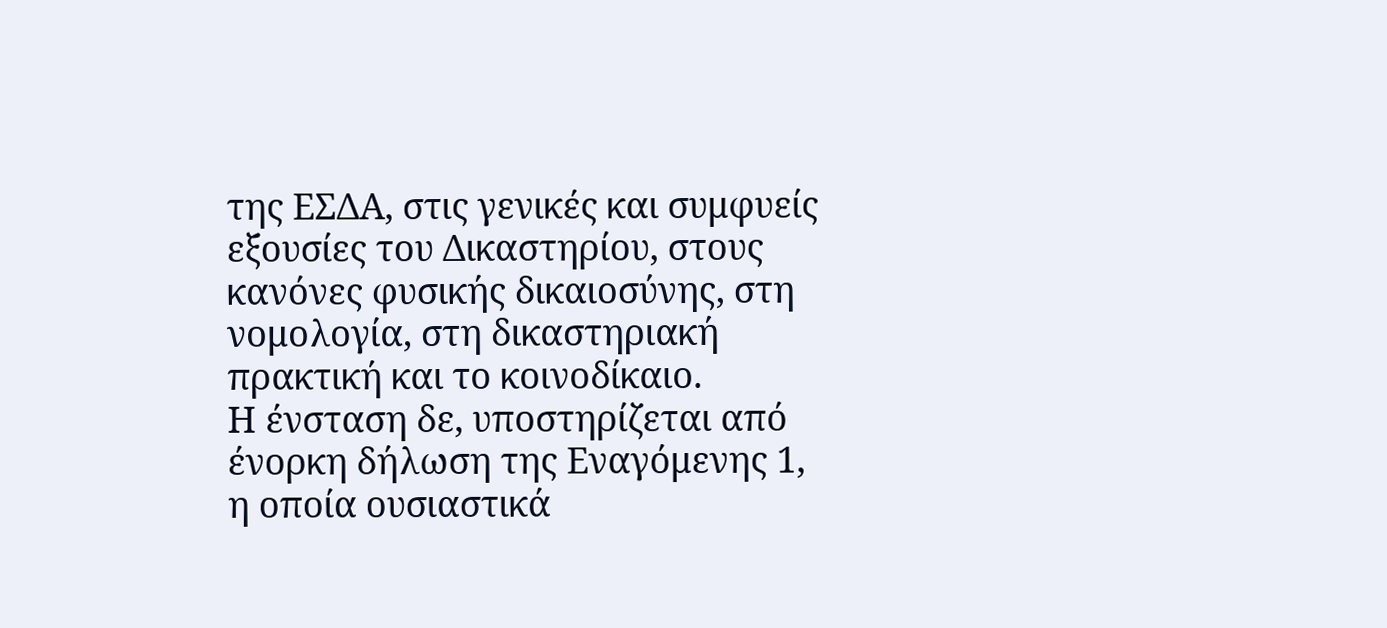της ΕΣΔΑ, στις γενικές και συμφυείς εξουσίες του Δικαστηρίου, στους κανόνες φυσικής δικαιοσύνης, στη νομολογία, στη δικαστηριακή πρακτική και το κοινοδίκαιο.
Η ένσταση δε, υποστηρίζεται από ένορκη δήλωση της Εναγόμενης 1, η οποία ουσιαστικά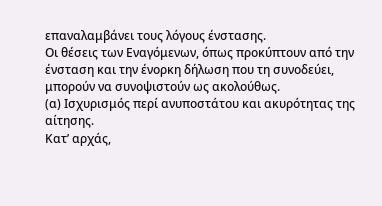επαναλαμβάνει τους λόγους ένστασης.
Οι θέσεις των Εναγόμενων, όπως προκύπτουν από την ένσταση και την ένορκη δήλωση που τη συνοδεύει, μπορούν να συνοψιστούν ως ακολούθως.
(α) Ισχυρισμός περί ανυποστάτου και ακυρότητας της αίτησης.
Κατ’ αρχάς,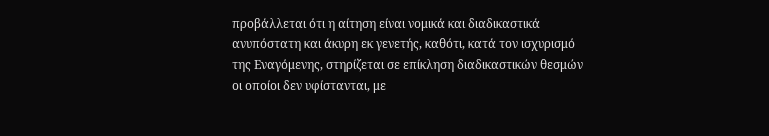προβάλλεται ότι η αίτηση είναι νομικά και διαδικαστικά ανυπόστατη και άκυρη εκ γενετής, καθότι, κατά τον ισχυρισμό της Εναγόμενης, στηρίζεται σε επίκληση διαδικαστικών θεσμών οι οποίοι δεν υφίστανται, με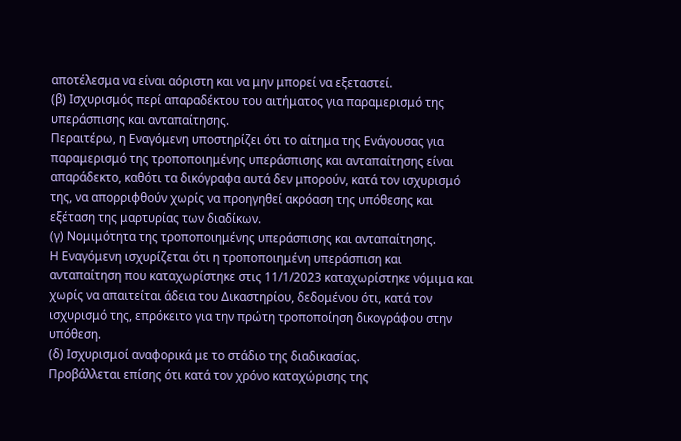αποτέλεσμα να είναι αόριστη και να μην μπορεί να εξεταστεί.
(β) Ισχυρισμός περί απαραδέκτου του αιτήματος για παραμερισμό της υπεράσπισης και ανταπαίτησης.
Περαιτέρω, η Εναγόμενη υποστηρίζει ότι το αίτημα της Ενάγουσας για παραμερισμό της τροποποιημένης υπεράσπισης και ανταπαίτησης είναι απαράδεκτο, καθότι τα δικόγραφα αυτά δεν μπορούν, κατά τον ισχυρισμό της, να απορριφθούν χωρίς να προηγηθεί ακρόαση της υπόθεσης και εξέταση της μαρτυρίας των διαδίκων.
(γ) Νομιμότητα της τροποποιημένης υπεράσπισης και ανταπαίτησης.
Η Εναγόμενη ισχυρίζεται ότι η τροποποιημένη υπεράσπιση και ανταπαίτηση που καταχωρίστηκε στις 11/1/2023 καταχωρίστηκε νόμιμα και χωρίς να απαιτείται άδεια του Δικαστηρίου, δεδομένου ότι, κατά τον ισχυρισμό της, επρόκειτο για την πρώτη τροποποίηση δικογράφου στην υπόθεση.
(δ) Ισχυρισμοί αναφορικά με το στάδιο της διαδικασίας.
Προβάλλεται επίσης ότι κατά τον χρόνο καταχώρισης της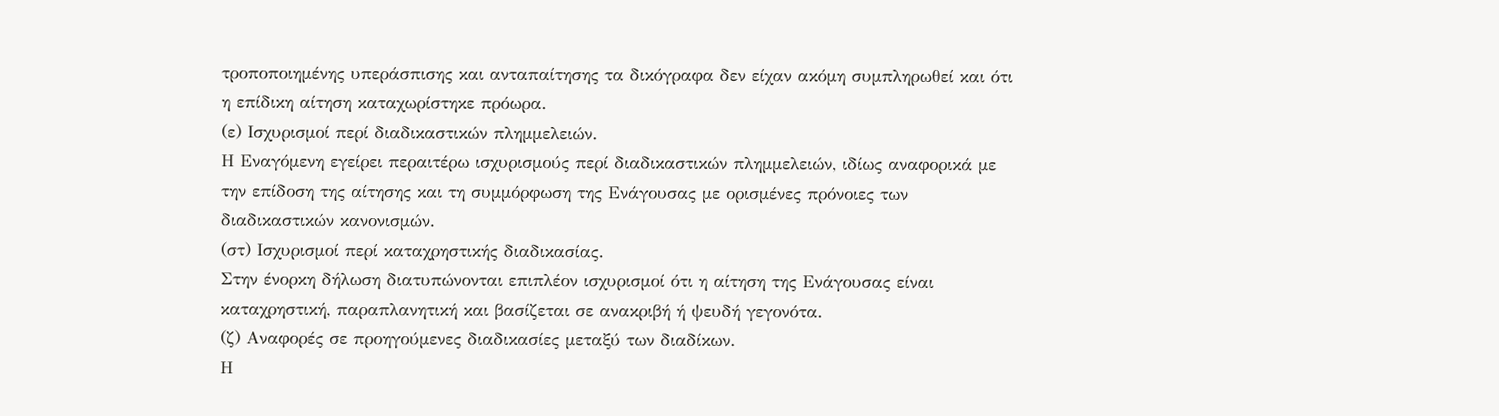τροποποιημένης υπεράσπισης και ανταπαίτησης τα δικόγραφα δεν είχαν ακόμη συμπληρωθεί και ότι η επίδικη αίτηση καταχωρίστηκε πρόωρα.
(ε) Ισχυρισμοί περί διαδικαστικών πλημμελειών.
Η Εναγόμενη εγείρει περαιτέρω ισχυρισμούς περί διαδικαστικών πλημμελειών, ιδίως αναφορικά με την επίδοση της αίτησης και τη συμμόρφωση της Ενάγουσας με ορισμένες πρόνοιες των διαδικαστικών κανονισμών.
(στ) Ισχυρισμοί περί καταχρηστικής διαδικασίας.
Στην ένορκη δήλωση διατυπώνονται επιπλέον ισχυρισμοί ότι η αίτηση της Ενάγουσας είναι καταχρηστική, παραπλανητική και βασίζεται σε ανακριβή ή ψευδή γεγονότα.
(ζ) Αναφορές σε προηγούμενες διαδικασίες μεταξύ των διαδίκων.
Η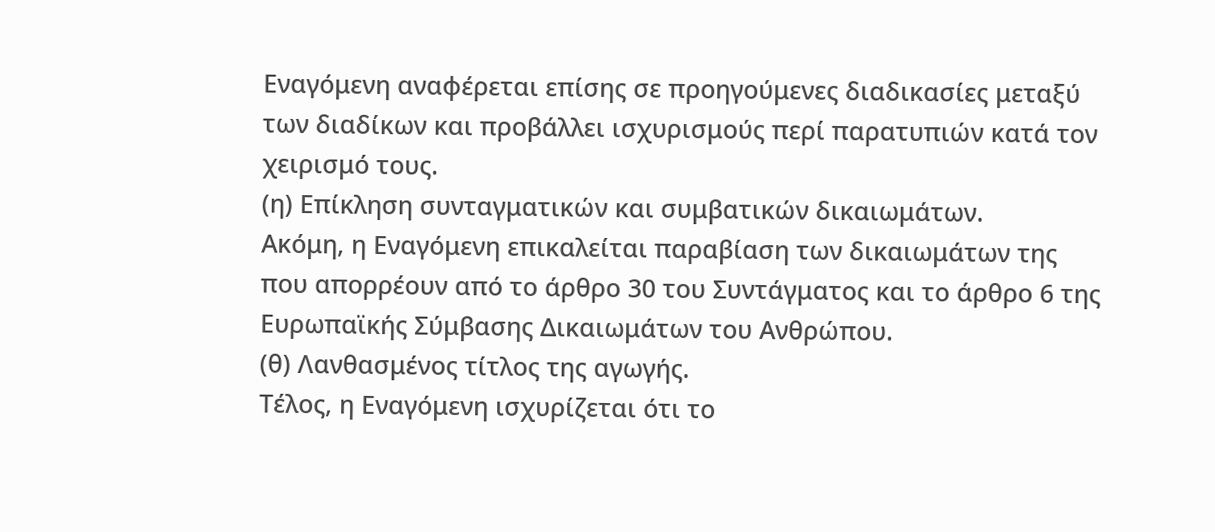Εναγόμενη αναφέρεται επίσης σε προηγούμενες διαδικασίες μεταξύ των διαδίκων και προβάλλει ισχυρισμούς περί παρατυπιών κατά τον χειρισμό τους.
(η) Επίκληση συνταγματικών και συμβατικών δικαιωμάτων.
Ακόμη, η Εναγόμενη επικαλείται παραβίαση των δικαιωμάτων της που απορρέουν από το άρθρο 30 του Συντάγματος και το άρθρο 6 της Ευρωπαϊκής Σύμβασης Δικαιωμάτων του Ανθρώπου.
(θ) Λανθασμένος τίτλος της αγωγής.
Τέλος, η Εναγόμενη ισχυρίζεται ότι το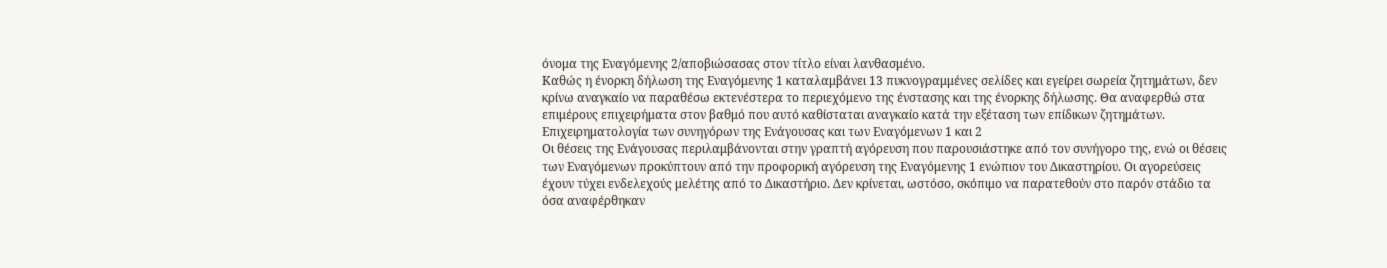όνομα της Εναγόμενης 2/αποβιώσασας στον τίτλο είναι λανθασμένο.
Καθώς η ένορκη δήλωση της Εναγόμενης 1 καταλαμβάνει 13 πυκνογραμμένες σελίδες και εγείρει σωρεία ζητημάτων, δεν κρίνω αναγκαίο να παραθέσω εκτενέστερα το περιεχόμενο της ένστασης και της ένορκης δήλωσης. Θα αναφερθώ στα επιμέρους επιχειρήματα στον βαθμό που αυτό καθίσταται αναγκαίο κατά την εξέταση των επίδικων ζητημάτων.
Επιχειρηματολογία των συνηγόρων της Ενάγουσας και των Εναγόμενων 1 και 2
Οι θέσεις της Ενάγουσας περιλαμβάνονται στην γραπτή αγόρευση που παρουσιάστηκε από τον συνήγορο της, ενώ οι θέσεις των Εναγόμενων προκύπτουν από την προφορική αγόρευση της Εναγόμενης 1 ενώπιον του Δικαστηρίου. Οι αγορεύσεις έχουν τύχει ενδελεχούς μελέτης από το Δικαστήριο. Δεν κρίνεται, ωστόσο, σκόπιμο να παρατεθούν στο παρόν στάδιο τα όσα αναφέρθηκαν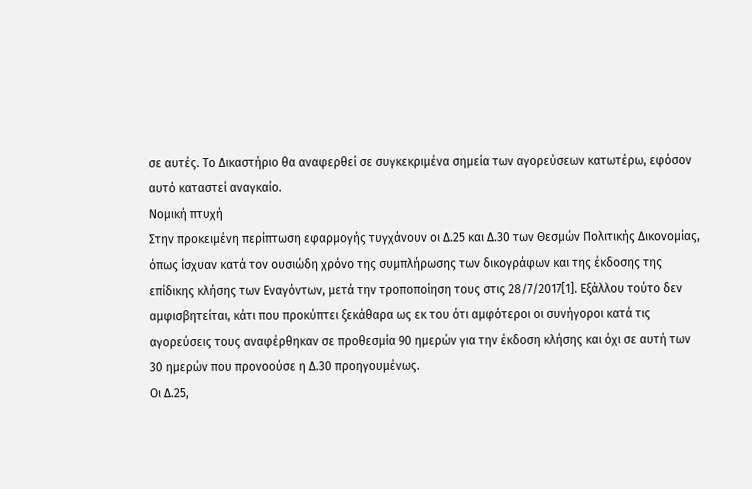σε αυτές. Το Δικαστήριο θα αναφερθεί σε συγκεκριμένα σημεία των αγορεύσεων κατωτέρω, εφόσον αυτό καταστεί αναγκαίο.
Νομική πτυχή
Στην προκειμένη περίπτωση εφαρμογής τυγχάνουν οι Δ.25 και Δ.30 των Θεσμών Πολιτικής Δικονομίας, όπως ίσχυαν κατά τον ουσιώδη χρόνο της συμπλήρωσης των δικογράφων και της έκδοσης της επίδικης κλήσης των Εναγόντων, μετά την τροποποίηση τους στις 28/7/2017[1]. Εξάλλου τούτο δεν αμφισβητείται, κάτι που προκύπτει ξεκάθαρα ως εκ του ότι αμφότεροι οι συνήγοροι κατά τις αγορεύσεις τους αναφέρθηκαν σε προθεσμία 90 ημερών για την έκδοση κλήσης και όχι σε αυτή των 30 ημερών που προνοούσε η Δ.30 προηγουμένως.
Οι Δ.25,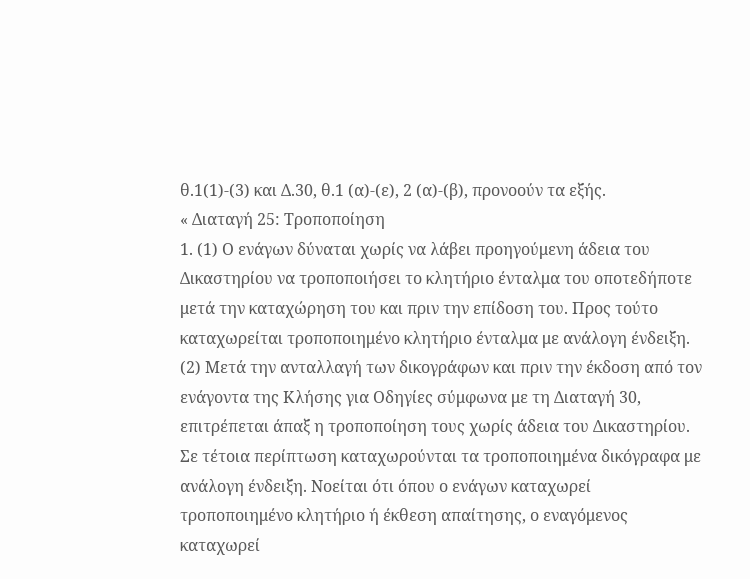θ.1(1)-(3) και Δ.30, θ.1 (α)-(ε), 2 (α)-(β), προνοούν τα εξής.
« Διαταγή 25: Τροποποίηση
1. (1) Ο ενάγων δύναται χωρίς να λάβει προηγούμενη άδεια του Δικαστηρίου να τροποποιήσει το κλητήριο ένταλμα του οποτεδήποτε μετά την καταχώρηση του και πριν την επίδοση του. Προς τούτο καταχωρείται τροποποιημένο κλητήριο ένταλμα με ανάλογη ένδειξη.
(2) Μετά την ανταλλαγή των δικογράφων και πριν την έκδοση από τον ενάγοντα της Κλήσης για Οδηγίες σύμφωνα με τη Διαταγή 30, επιτρέπεται άπαξ η τροποποίηση τους χωρίς άδεια του Δικαστηρίου. Σε τέτοια περίπτωση καταχωρούνται τα τροποποιημένα δικόγραφα με ανάλογη ένδειξη. Νοείται ότι όπου ο ενάγων καταχωρεί τροποποιημένο κλητήριο ή έκθεση απαίτησης, ο εναγόμενος καταχωρεί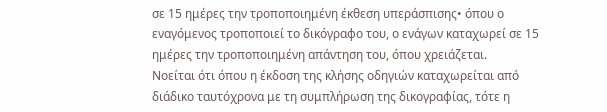σε 15 ημέρες την τροποποιημένη έκθεση υπεράσπισης• όπου ο εναγόμενος τροποποιεί το δικόγραφο του, ο ενάγων καταχωρεί σε 15 ημέρες την τροποποιημένη απάντηση του, όπου χρειάζεται.
Νοείται ότι όπου η έκδοση της κλήσης οδηγιών καταχωρείται από διάδικο ταυτόχρονα με τη συμπλήρωση της δικογραφίας, τότε η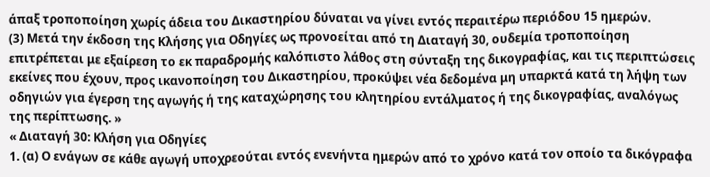άπαξ τροποποίηση χωρίς άδεια του Δικαστηρίου δύναται να γίνει εντός περαιτέρω περιόδου 15 ημερών.
(3) Μετά την έκδοση της Κλήσης για Οδηγίες ως προνοείται από τη Διαταγή 30, ουδεμία τροποποίηση επιτρέπεται με εξαίρεση το εκ παραδρομής καλόπιστο λάθος στη σύνταξη της δικογραφίας, και τις περιπτώσεις εκείνες που έχουν, προς ικανοποίηση του Δικαστηρίου, προκύψει νέα δεδομένα μη υπαρκτά κατά τη λήψη των οδηγιών για έγερση της αγωγής ή της καταχώρησης του κλητηρίου εντάλματος ή της δικογραφίας, αναλόγως της περίπτωσης. »
« Διαταγή 30: Κλήση για Οδηγίες
1. (α) Ο ενάγων σε κάθε αγωγή υποχρεούται εντός ενενήντα ημερών από το χρόνο κατά τον οποίο τα δικόγραφα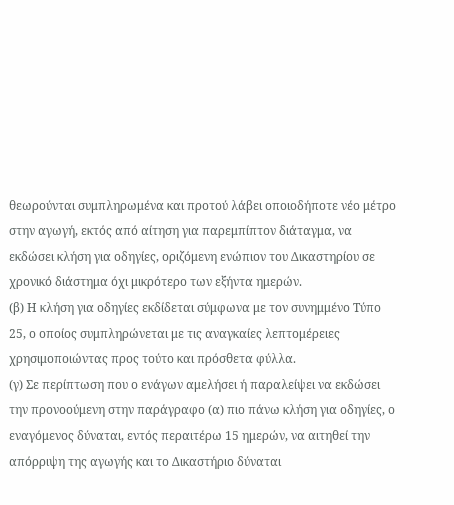θεωρούνται συμπληρωμένα και προτού λάβει οποιοδήποτε νέο μέτρο στην αγωγή, εκτός από αίτηση για παρεμπίπτον διάταγμα, να εκδώσει κλήση για οδηγίες, οριζόμενη ενώπιον του Δικαστηρίου σε χρονικό διάστημα όχι μικρότερο των εξήντα ημερών.
(β) Η κλήση για οδηγίες εκδίδεται σύμφωνα με τον συνημμένο Τύπο 25, ο οποίος συμπληρώνεται με τις αναγκαίες λεπτομέρειες χρησιμοποιώντας προς τούτο και πρόσθετα φύλλα.
(γ) Σε περίπτωση που ο ενάγων αμελήσει ή παραλείψει να εκδώσει την προνοούμενη στην παράγραφο (α) πιο πάνω κλήση για οδηγίες, ο εναγόμενος δύναται, εντός περαιτέρω 15 ημερών, να αιτηθεί την απόρριψη της αγωγής και το Δικαστήριο δύναται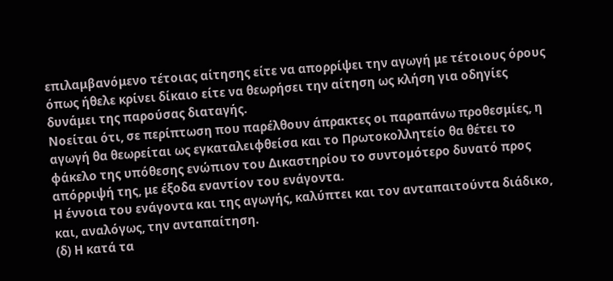επιλαμβανόμενο τέτοιας αίτησης είτε να απορρίψει την αγωγή με τέτοιους όρους όπως ήθελε κρίνει δίκαιο είτε να θεωρήσει την αίτηση ως κλήση για οδηγίες δυνάμει της παρούσας διαταγής.
Νοείται ότι, σε περίπτωση που παρέλθουν άπρακτες οι παραπάνω προθεσμίες, η αγωγή θα θεωρείται ως εγκαταλειφθείσα και το Πρωτοκολλητείο θα θέτει το φάκελο της υπόθεσης ενώπιον του Δικαστηρίου το συντομότερο δυνατό προς απόρριψή της, με έξοδα εναντίον του ενάγοντα.
Η έννοια του ενάγοντα και της αγωγής, καλύπτει και τον ανταπαιτούντα διάδικο, και, αναλόγως, την ανταπαίτηση.
(δ) Η κατά τα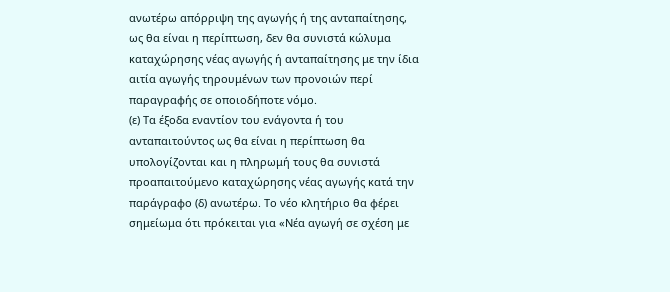ανωτέρω απόρριψη της αγωγής ή της ανταπαίτησης, ως θα είναι η περίπτωση, δεν θα συνιστά κώλυμα καταχώρησης νέας αγωγής ή ανταπαίτησης με την ίδια αιτία αγωγής τηρουμένων των προνοιών περί παραγραφής σε οποιοδήποτε νόμο.
(ε) Τα έξοδα εναντίον του ενάγοντα ή του ανταπαιτούντος ως θα είναι η περίπτωση θα υπολογίζονται και η πληρωμή τους θα συνιστά προαπαιτούμενο καταχώρησης νέας αγωγής κατά την παράγραφο (δ) ανωτέρω. Το νέο κλητήριο θα φέρει σημείωμα ότι πρόκειται για «Νέα αγωγή σε σχέση με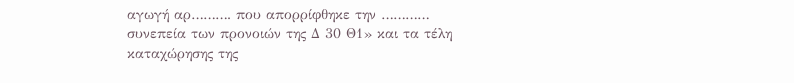αγωγή αρ………. που απορρίφθηκε την ………… συνεπεία των προνοιών της Δ 30 Θ1» και τα τέλη καταχώρησης της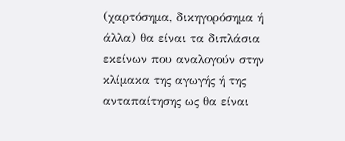(χαρτόσημα, δικηγορόσημα ή άλλα) θα είναι τα διπλάσια εκείνων που αναλογούν στην κλίμακα της αγωγής ή της ανταπαίτησης ως θα είναι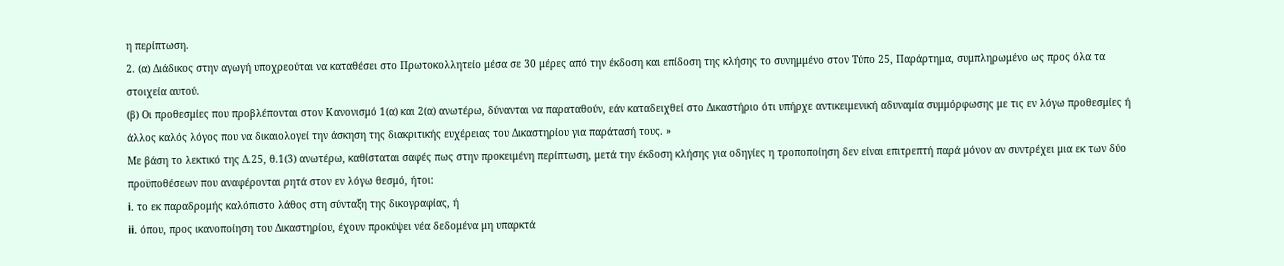η περίπτωση.
2. (α) Διάδικος στην αγωγή υποχρεούται να καταθέσει στο Πρωτοκολλητείο μέσα σε 30 μέρες από την έκδοση και επίδοση της κλήσης το συνημμένο στον Τύπο 25, Παράρτημα, συμπληρωμένο ως προς όλα τα στοιχεία αυτού.
(β) Οι προθεσμίες που προβλέπονται στον Κανονισμό 1(α) και 2(α) ανωτέρω, δύνανται να παραταθούν, εάν καταδειχθεί στο Δικαστήριο ότι υπήρχε αντικειμενική αδυναμία συμμόρφωσης με τις εν λόγω προθεσμίες ή άλλος καλός λόγος που να δικαιολογεί την άσκηση της διακριτικής ευχέρειας του Δικαστηρίου για παράτασή τους. »
Με βάση το λεκτικό της Δ.25, θ.1(3) ανωτέρω, καθίσταται σαφές πως στην προκειμένη περίπτωση, μετά την έκδοση κλήσης για οδηγίες η τροποποίηση δεν είναι επιτρεπτή παρά μόνον αν συντρέχει μια εκ των δύο προϋποθέσεων που αναφέρονται ρητά στον εν λόγω θεσμό, ήτοι:
i. το εκ παραδρομής καλόπιστο λάθος στη σύνταξη της δικογραφίας, ή
ii. όπου, προς ικανοποίηση του Δικαστηρίου, έχουν προκύψει νέα δεδομένα μη υπαρκτά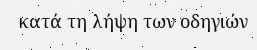κατά τη λήψη των οδηγιών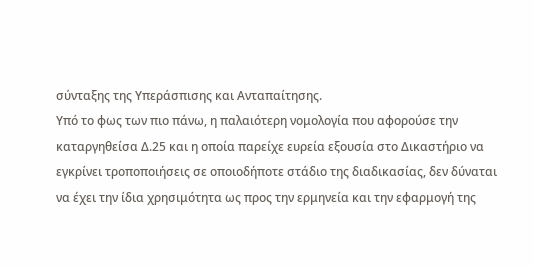σύνταξης της Υπεράσπισης και Ανταπαίτησης.
Υπό το φως των πιο πάνω, η παλαιότερη νομολογία που αφορούσε την καταργηθείσα Δ.25 και η οποία παρείχε ευρεία εξουσία στο Δικαστήριο να εγκρίνει τροποποιήσεις σε οποιοδήποτε στάδιο της διαδικασίας, δεν δύναται να έχει την ίδια χρησιμότητα ως προς την ερμηνεία και την εφαρμογή της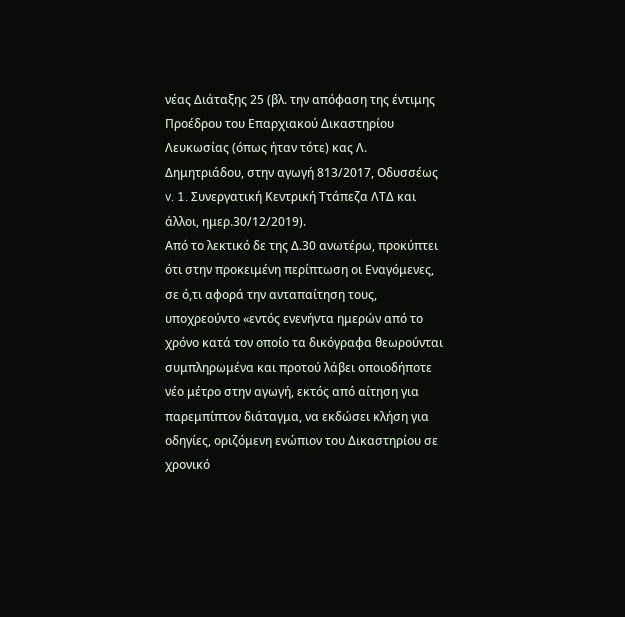νέας Διάταξης 25 (βλ. την απόφαση της έντιμης Προέδρου του Επαρχιακού Δικαστηρίου Λευκωσίας (όπως ήταν τότε) κας Λ. Δημητριάδου, στην αγωγή 813/2017, Οδυσσέως v. 1. Συνεργατική Κεντρική Ττάπεζα ΛΤΔ και άλλοι, ημερ.30/12/2019).
Από το λεκτικό δε της Δ.30 ανωτέρω, προκύπτει ότι στην προκειμένη περίπτωση οι Εναγόμενες, σε ό,τι αφορά την ανταπαίτηση τους, υποχρεούντο «εντός ενενήντα ημερών από το χρόνο κατά τον οποίο τα δικόγραφα θεωρούνται συμπληρωμένα και προτού λάβει οποιοδήποτε νέο μέτρο στην αγωγή, εκτός από αίτηση για παρεμπίπτον διάταγμα, να εκδώσει κλήση για οδηγίες, οριζόμενη ενώπιον του Δικαστηρίου σε χρονικό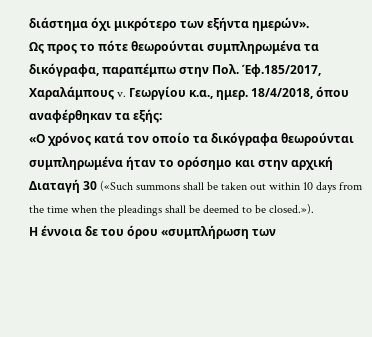διάστημα όχι μικρότερο των εξήντα ημερών».
Ως προς το πότε θεωρούνται συμπληρωμένα τα δικόγραφα, παραπέμπω στην Πολ. Έφ.185/2017, Χαραλάμπους v. Γεωργίου κ.α., ημερ. 18/4/2018, όπου αναφέρθηκαν τα εξής:
«Ο χρόνος κατά τον οποίο τα δικόγραφα θεωρούνται συμπληρωμένα ήταν το ορόσημο και στην αρχική Διαταγή 30 («Such summons shall be taken out within 10 days from the time when the pleadings shall be deemed to be closed.»).
Η έννοια δε του όρου «συμπλήρωση των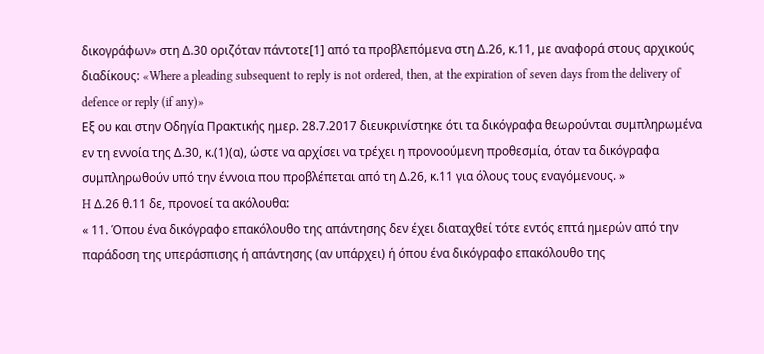δικογράφων» στη Δ.30 οριζόταν πάντοτε[1] από τα προβλεπόμενα στη Δ.26, κ.11, με αναφορά στους αρχικούς διαδίκους: «Where a pleading subsequent to reply is not ordered, then, at the expiration of seven days from the delivery of defence or reply (if any)»
Εξ ου και στην Οδηγία Πρακτικής ημερ. 28.7.2017 διευκρινίστηκε ότι τα δικόγραφα θεωρούνται συμπληρωμένα εν τη εννοία της Δ.30, κ.(1)(α), ώστε να αρχίσει να τρέχει η προνοούμενη προθεσμία, όταν τα δικόγραφα συμπληρωθούν υπό την έννοια που προβλέπεται από τη Δ.26, κ.11 για όλους τους εναγόμενους. »
H Δ.26 θ.11 δε, προνοεί τα ακόλουθα:
« 11. Όπου ένα δικόγραφο επακόλουθο της απάντησης δεν έχει διαταχθεί τότε εντός επτά ημερών από την παράδοση της υπεράσπισης ή απάντησης (αν υπάρχει) ή όπου ένα δικόγραφο επακόλουθο της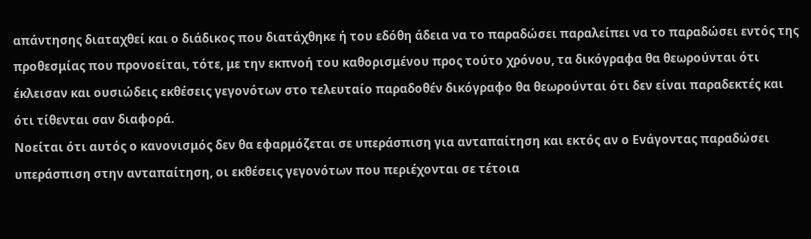απάντησης διαταχθεί και ο διάδικος που διατάχθηκε ή του εδόθη άδεια να το παραδώσει παραλείπει να το παραδώσει εντός της προθεσμίας που προνοείται, τότε, με την εκπνοή του καθορισμένου προς τούτο χρόνου, τα δικόγραφα θα θεωρούνται ότι έκλεισαν και ουσιώδεις εκθέσεις γεγονότων στο τελευταίο παραδοθέν δικόγραφο θα θεωρούνται ότι δεν είναι παραδεκτές και ότι τίθενται σαν διαφορά.
Νοείται ότι αυτός ο κανονισμός δεν θα εφαρμόζεται σε υπεράσπιση για ανταπαίτηση και εκτός αν ο Ενάγοντας παραδώσει υπεράσπιση στην ανταπαίτηση, οι εκθέσεις γεγονότων που περιέχονται σε τέτοια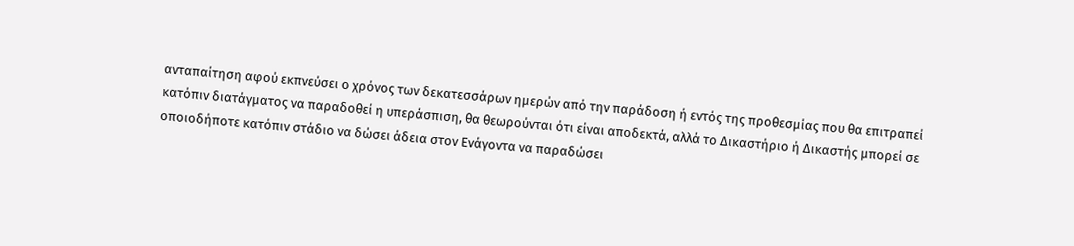ανταπαίτηση αφού εκπνεύσει ο χρόνος των δεκατεσσάρων ημερών από την παράδοση ή εντός της προθεσμίας που θα επιτραπεί κατόπιν διατάγματος να παραδοθεί η υπεράσπιση, θα θεωρούνται ότι είναι αποδεκτά, αλλά το Δικαστήριο ή Δικαστής μπορεί σε οποιοδήποτε κατόπιν στάδιο να δώσει άδεια στον Ενάγοντα να παραδώσει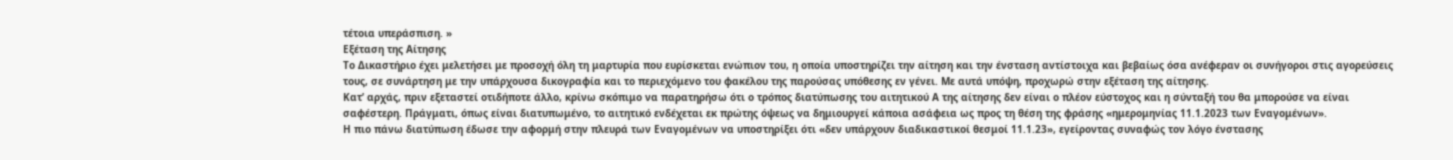τέτοια υπεράσπιση. »
Εξέταση της Αίτησης
Το Δικαστήριο έχει μελετήσει με προσοχή όλη τη μαρτυρία που ευρίσκεται ενώπιον του, η οποία υποστηρίζει την αίτηση και την ένσταση αντίστοιχα και βεβαίως όσα ανέφεραν οι συνήγοροι στις αγορεύσεις τους, σε συνάρτηση με την υπάρχουσα δικογραφία και το περιεχόμενο του φακέλου της παρούσας υπόθεσης εν γένει. Με αυτά υπόψη, προχωρώ στην εξέταση της αίτησης.
Κατ’ αρχάς, πριν εξεταστεί οτιδήποτε άλλο, κρίνω σκόπιμο να παρατηρήσω ότι ο τρόπος διατύπωσης του αιτητικού Α της αίτησης δεν είναι ο πλέον εύστοχος και η σύνταξή του θα μπορούσε να είναι σαφέστερη. Πράγματι, όπως είναι διατυπωμένο, το αιτητικό ενδέχεται εκ πρώτης όψεως να δημιουργεί κάποια ασάφεια ως προς τη θέση της φράσης «ημερομηνίας 11.1.2023 των Εναγομένων».
Η πιο πάνω διατύπωση έδωσε την αφορμή στην πλευρά των Εναγομένων να υποστηρίξει ότι «δεν υπάρχουν διαδικαστικοί θεσμοί 11.1.23», εγείροντας συναφώς τον λόγο ένστασης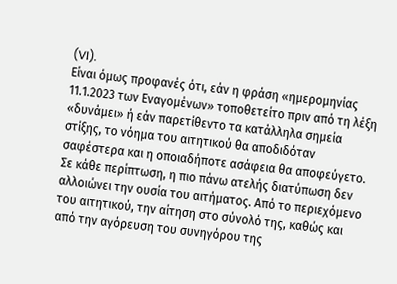(VI).
Είναι όμως προφανές ότι, εάν η φράση «ημερομηνίας 11.1.2023 των Εναγομένων» τοποθετείτο πριν από τη λέξη «δυνάμει» ή εάν παρετίθεντο τα κατάλληλα σημεία στίξης, το νόημα του αιτητικού θα αποδιδόταν σαφέστερα και η οποιαδήποτε ασάφεια θα αποφεύγετο.
Σε κάθε περίπτωση, η πιο πάνω ατελής διατύπωση δεν αλλοιώνει την ουσία του αιτήματος. Από το περιεχόμενο του αιτητικού, την αίτηση στο σύνολό της, καθώς και από την αγόρευση του συνηγόρου της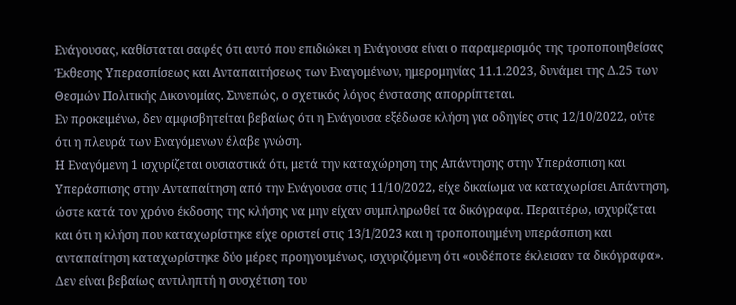Ενάγουσας, καθίσταται σαφές ότι αυτό που επιδιώκει η Ενάγουσα είναι ο παραμερισμός της τροποποιηθείσας Έκθεσης Υπερασπίσεως και Ανταπαιτήσεως των Εναγομένων, ημερομηνίας 11.1.2023, δυνάμει της Δ.25 των Θεσμών Πολιτικής Δικονομίας. Συνεπώς, ο σχετικός λόγος ένστασης απορρίπτεται.
Εν προκειμένω, δεν αμφισβητείται βεβαίως ότι η Ενάγουσα εξέδωσε κλήση για οδηγίες στις 12/10/2022, ούτε ότι η πλευρά των Εναγόμενων έλαβε γνώση.
Η Εναγόμενη 1 ισχυρίζεται ουσιαστικά ότι, μετά την καταχώρηση της Απάντησης στην Υπεράσπιση και Υπεράσπισης στην Ανταπαίτηση από την Ενάγουσα στις 11/10/2022, είχε δικαίωμα να καταχωρίσει Απάντηση, ώστε κατά τον χρόνο έκδοσης της κλήσης να μην είχαν συμπληρωθεί τα δικόγραφα. Περαιτέρω, ισχυρίζεται και ότι η κλήση που καταχωρίστηκε είχε οριστεί στις 13/1/2023 και η τροποποιημένη υπεράσπιση και ανταπαίτηση καταχωρίστηκε δύο μέρες προηγουμένως, ισχυριζόμενη ότι «ουδέποτε έκλεισαν τα δικόγραφα».
Δεν είναι βεβαίως αντιληπτή η συσχέτιση του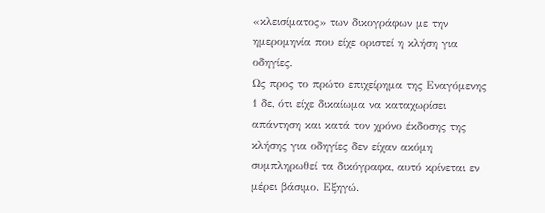«κλεισίματος» των δικογράφων με την ημερομηνία που είχε οριστεί η κλήση για οδηγίες.
Ως προς το πρώτο επιχείρημα της Εναγόμενης 1 δε, ότι είχε δικαίωμα να καταχωρίσει απάντηση και κατά τον χρόνο έκδοσης της κλήσης για οδηγίες δεν είχαν ακόμη συμπληρωθεί τα δικόγραφα, αυτό κρίνεται εν μέρει βάσιμο. Εξηγώ.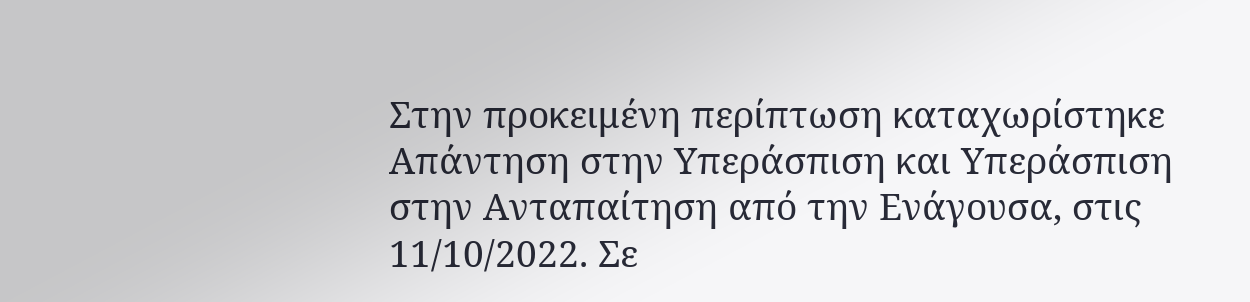Στην προκειμένη περίπτωση καταχωρίστηκε Απάντηση στην Υπεράσπιση και Υπεράσπιση στην Ανταπαίτηση από την Ενάγουσα, στις 11/10/2022. Σε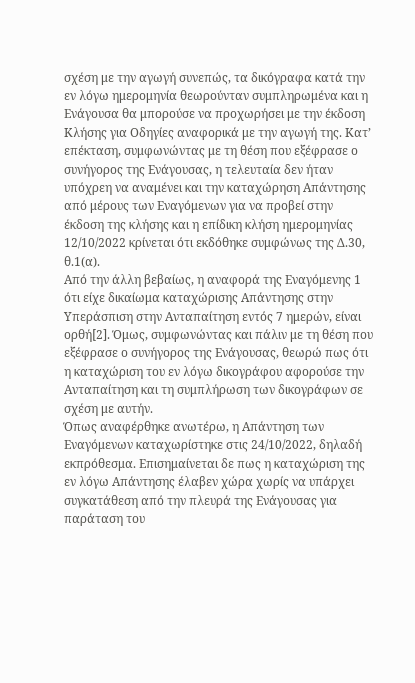σχέση με την αγωγή συνεπώς, τα δικόγραφα κατά την εν λόγω ημερομηνία θεωρούνταν συμπληρωμένα και η Ενάγουσα θα μπορούσε να προχωρήσει με την έκδοση Κλήσης για Οδηγίες αναφορικά με την αγωγή της. Κατ’ επέκταση, συμφωνώντας με τη θέση που εξέφρασε ο συνήγορος της Ενάγουσας, η τελευταία δεν ήταν υπόχρεη να αναμένει και την καταχώρηση Απάντησης από μέρους των Εναγόμενων για να προβεί στην έκδοση της κλήσης και η επίδικη κλήση ημερομηνίας 12/10/2022 κρίνεται ότι εκδόθηκε συμφώνως της Δ.30, θ.1(α).
Από την άλλη βεβαίως, η αναφορά της Εναγόμενης 1 ότι είχε δικαίωμα καταχώρισης Απάντησης στην Υπεράσπιση στην Ανταπαίτηση εντός 7 ημερών, είναι ορθή[2]. Όμως, συμφωνώντας και πάλιν με τη θέση που εξέφρασε ο συνήγορος της Ενάγουσας, θεωρώ πως ότι η καταχώριση του εν λόγω δικογράφου αφορούσε την Ανταπαίτηση και τη συμπλήρωση των δικογράφων σε σχέση με αυτήν.
Όπως αναφέρθηκε ανωτέρω, η Απάντηση των Εναγόμενων καταχωρίστηκε στις 24/10/2022, δηλαδή εκπρόθεσμα. Επισημαίνεται δε πως η καταχώριση της εν λόγω Απάντησης έλαβεν χώρα χωρίς να υπάρχει συγκατάθεση από την πλευρά της Ενάγουσας για παράταση του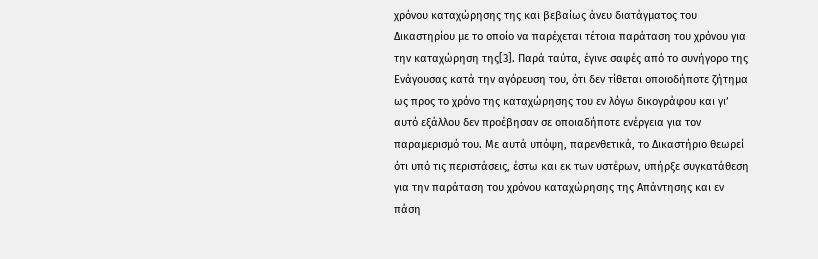χρόνου καταχώρησης της και βεβαίως άνευ διατάγματος του Δικαστηρίου με το οποίο να παρέχεται τέτοια παράταση του χρόνου για την καταχώρηση της[3]. Παρά ταύτα, έγινε σαφές από το συνήγορο της Ενάγουσας κατά την αγόρευση του, ότι δεν τίθεται οποιοδήποτε ζήτημα ως προς το χρόνο της καταχώρησης του εν λόγω δικογράφου και γι’ αυτό εξάλλου δεν προέβησαν σε οποιαδήποτε ενέργεια για τον παραμερισμό του. Με αυτά υπόψη, παρενθετικά, το Δικαστήριο θεωρεί ότι υπό τις περιστάσεις, έστω και εκ των υστέρων, υπήρξε συγκατάθεση για την παράταση του χρόνου καταχώρησης της Απάντησης και εν πάση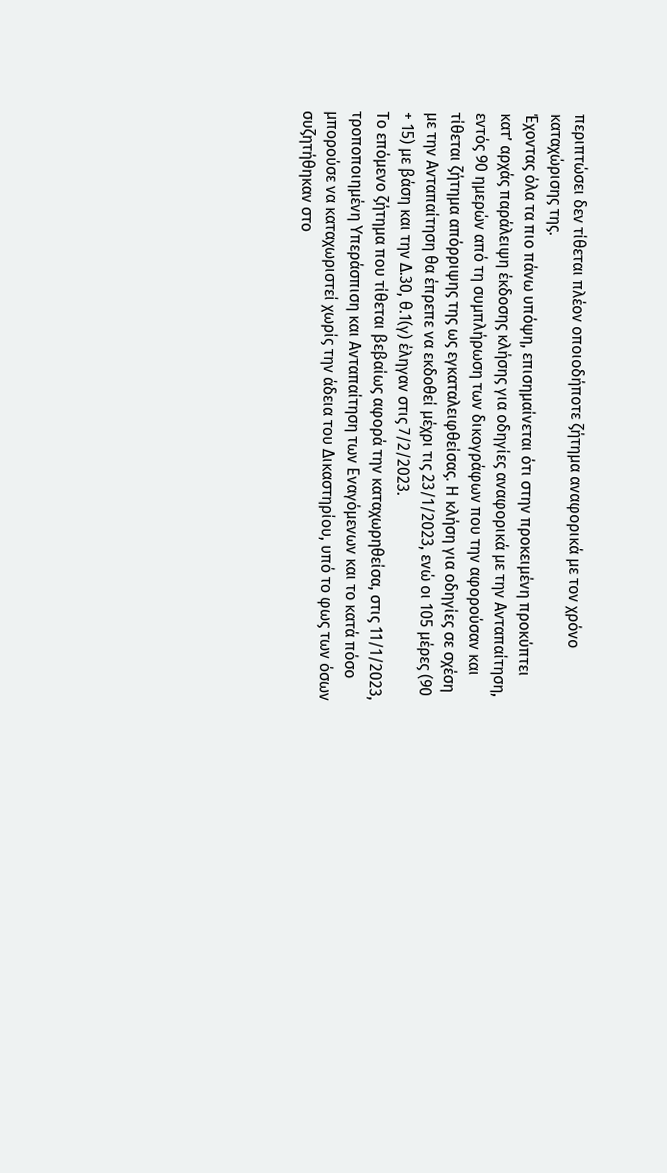περιπτώσει δεν τίθεται πλέον οποιοδήποτε ζήτημα αναφορικά με τον χρόνο καταχώρισης της.
Έχοντας όλα τα πιο πάνω υπόψη, επισημαίνεται ότι στην προκειμένη προκύπτει κατ’ αρχάς παράλειψη έκδοσης κλήσης για οδηγίες αναφορικά με την Ανταπαίτηση, εντός 90 ημερών από τη συμπλήρωση των δικογράφων που την αφορούσαν και τίθεται ζήτημα απόρριψης της ως εγκαταλειφθείσας. Η κλήση για οδηγίες σε σχέση με την Ανταπαίτηση θα έπρεπε να εκδοθεί μέχρι τις 23/1/2023, ενώ οι 105 μέρες (90 + 15) με βάση και την Δ.30, θ.1(γ) έληγαν στις 7/2/2023.
Το επόμενο ζήτημα που τίθεται βεβαίως αφορά την καταχωρηθείσα, στις 11/1/2023, τροποποιημένη Υπεράσπιση και Ανταπαίτηση των Εναγόμενων και το κατά πόσο μπορούσε να καταχωριστεί χωρίς την άδεια του Δικαστηρίου, υπό το φως των όσων συζητήθηκαν στο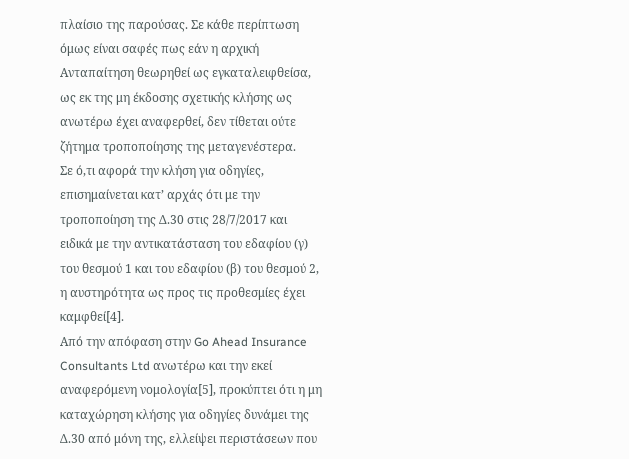πλαίσιο της παρούσας. Σε κάθε περίπτωση όμως είναι σαφές πως εάν η αρχική Ανταπαίτηση θεωρηθεί ως εγκαταλειφθείσα, ως εκ της μη έκδοσης σχετικής κλήσης ως ανωτέρω έχει αναφερθεί, δεν τίθεται ούτε ζήτημα τροποποίησης της μεταγενέστερα.
Σε ό,τι αφορά την κλήση για οδηγίες, επισημαίνεται κατ’ αρχάς ότι με την τροποποίηση της Δ.30 στις 28/7/2017 και ειδικά με την αντικατάσταση του εδαφίου (γ) του θεσμού 1 και του εδαφίου (β) του θεσμού 2, η αυστηρότητα ως προς τις προθεσμίες έχει καμφθεί[4].
Από την απόφαση στην Go Ahead Insurance Consultants Ltd ανωτέρω και την εκεί αναφερόμενη νομολογία[5], προκύπτει ότι η μη καταχώρηση κλήσης για οδηγίες δυνάμει της Δ.30 από μόνη της, ελλείψει περιστάσεων που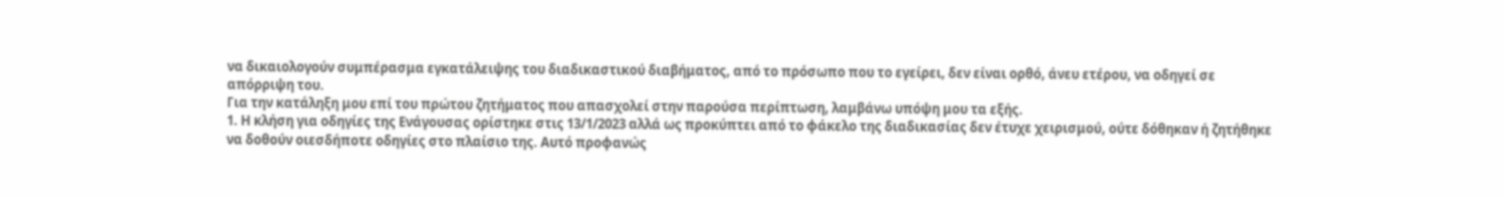να δικαιολογούν συμπέρασμα εγκατάλειψης του διαδικαστικού διαβήματος, από το πρόσωπο που το εγείρει, δεν είναι ορθό, άνευ ετέρου, να οδηγεί σε απόρριψη του.
Για την κατάληξη μου επί του πρώτου ζητήματος που απασχολεί στην παρούσα περίπτωση, λαμβάνω υπόψη μου τα εξής.
1. Η κλήση για οδηγίες της Ενάγουσας ορίστηκε στις 13/1/2023 αλλά ως προκύπτει από το φάκελο της διαδικασίας δεν έτυχε χειρισμού, ούτε δόθηκαν ή ζητήθηκε να δοθούν οιεσδήποτε οδηγίες στο πλαίσιο της. Αυτό προφανώς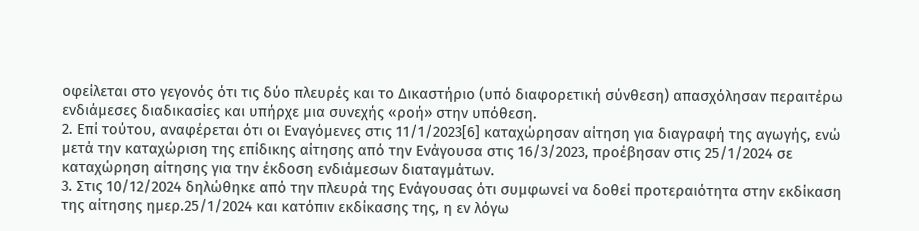οφείλεται στο γεγονός ότι τις δύο πλευρές και το Δικαστήριο (υπό διαφορετική σύνθεση) απασχόλησαν περαιτέρω ενδιάμεσες διαδικασίες και υπήρχε μια συνεχής «ροή» στην υπόθεση.
2. Επί τούτου, αναφέρεται ότι οι Εναγόμενες στις 11/1/2023[6] καταχώρησαν αίτηση για διαγραφή της αγωγής, ενώ μετά την καταχώριση της επίδικης αίτησης από την Ενάγουσα στις 16/3/2023, προέβησαν στις 25/1/2024 σε καταχώρηση αίτησης για την έκδοση ενδιάμεσων διαταγμάτων.
3. Στις 10/12/2024 δηλώθηκε από την πλευρά της Ενάγουσας ότι συμφωνεί να δοθεί προτεραιότητα στην εκδίκαση της αίτησης ημερ.25/1/2024 και κατόπιν εκδίκασης της, η εν λόγω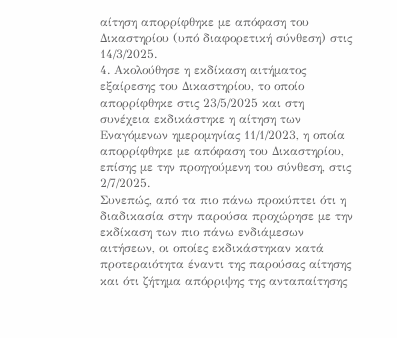αίτηση απορρίφθηκε με απόφαση του Δικαστηρίου (υπό διαφορετική σύνθεση) στις 14/3/2025.
4. Ακολούθησε η εκδίκαση αιτήματος εξαίρεσης του Δικαστηρίου, το οποίο απορρίφθηκε στις 23/5/2025 και στη συνέχεια εκδικάστηκε η αίτηση των Εναγόμενων ημερομηνίας 11/1/2023, η οποία απορρίφθηκε με απόφαση του Δικαστηρίου, επίσης με την προηγούμενη του σύνθεση, στις 2/7/2025.
Συνεπώς, από τα πιο πάνω προκύπτει ότι η διαδικασία στην παρούσα προχώρησε με την εκδίκαση των πιο πάνω ενδιάμεσων αιτήσεων, οι οποίες εκδικάστηκαν κατά προτεραιότητα έναντι της παρούσας αίτησης και ότι ζήτημα απόρριψης της ανταπαίτησης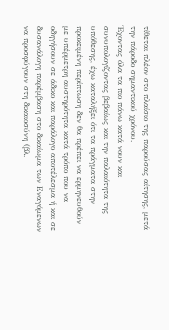τίθεται πλέον στο πλαίσιο της παρούσας αίτησης, μετά την πάροδο σημαντικού χρόνου.
Έχοντας όλα τα πιο πάνω κατά νουν και συνυπολογίζοντας βεβαίως και την παλαιότητα της υπόθεσης, έχω καταλήξει ότι τα πράγματα στην προκειμένη περίπτωση δεν θα πρέπει να ερμηνευθούν με υπέρμετρη αυστηρότητα κατά τρόπο που να οδηγήσουν σε άδικο και παράλογο αποτέλεσμα ή και σε δυσανάλογη παρέμβαση στο δικαίωμα των Εναγόμενων να προσφύγουν στη δικαιοσύνη (βλ.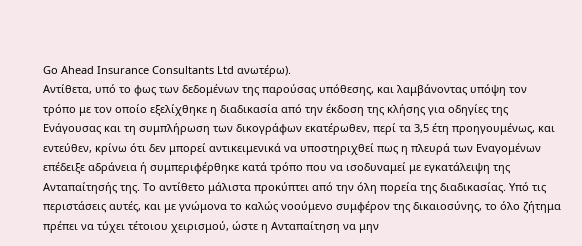Go Ahead Insurance Consultants Ltd ανωτέρω).
Αντίθετα, υπό το φως των δεδομένων της παρούσας υπόθεσης, και λαμβάνοντας υπόψη τον τρόπο με τον οποίο εξελίχθηκε η διαδικασία από την έκδοση της κλήσης για οδηγίες της Ενάγουσας και τη συμπλήρωση των δικογράφων εκατέρωθεν, περί τα 3,5 έτη προηγουμένως, και εντεύθεν, κρίνω ότι δεν μπορεί αντικειμενικά να υποστηριχθεί πως η πλευρά των Εναγομένων επέδειξε αδράνεια ή συμπεριφέρθηκε κατά τρόπο που να ισοδυναμεί με εγκατάλειψη της Ανταπαίτησής της. Το αντίθετο μάλιστα προκύπτει από την όλη πορεία της διαδικασίας. Υπό τις περιστάσεις αυτές, και με γνώμονα το καλώς νοούμενο συμφέρον της δικαιοσύνης, το όλο ζήτημα πρέπει να τύχει τέτοιου χειρισμού, ώστε η Ανταπαίτηση να μην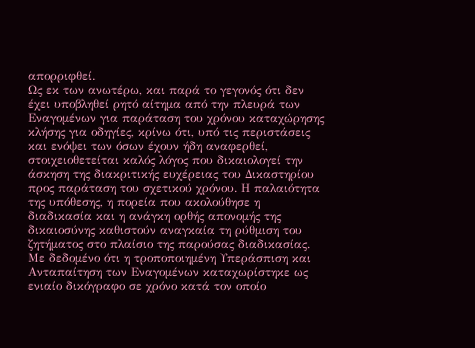απορριφθεί.
Ως εκ των ανωτέρω, και παρά το γεγονός ότι δεν έχει υποβληθεί ρητό αίτημα από την πλευρά των Εναγομένων για παράταση του χρόνου καταχώρησης κλήσης για οδηγίες, κρίνω ότι, υπό τις περιστάσεις και ενόψει των όσων έχουν ήδη αναφερθεί, στοιχειοθετείται καλός λόγος που δικαιολογεί την άσκηση της διακριτικής ευχέρειας του Δικαστηρίου προς παράταση του σχετικού χρόνου. Η παλαιότητα της υπόθεσης, η πορεία που ακολούθησε η διαδικασία και η ανάγκη ορθής απονομής της δικαιοσύνης καθιστούν αναγκαία τη ρύθμιση του ζητήματος στο πλαίσιο της παρούσας διαδικασίας.
Με δεδομένο ότι η τροποποιημένη Υπεράσπιση και Ανταπαίτηση των Εναγομένων καταχωρίστηκε ως ενιαίο δικόγραφο σε χρόνο κατά τον οποίο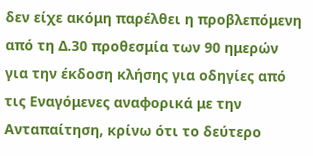δεν είχε ακόμη παρέλθει η προβλεπόμενη από τη Δ.30 προθεσμία των 90 ημερών για την έκδοση κλήσης για οδηγίες από τις Εναγόμενες αναφορικά με την Ανταπαίτηση, κρίνω ότι το δεύτερο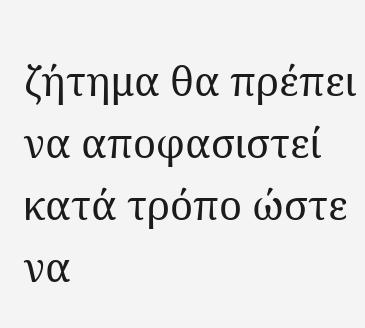ζήτημα θα πρέπει να αποφασιστεί κατά τρόπο ώστε να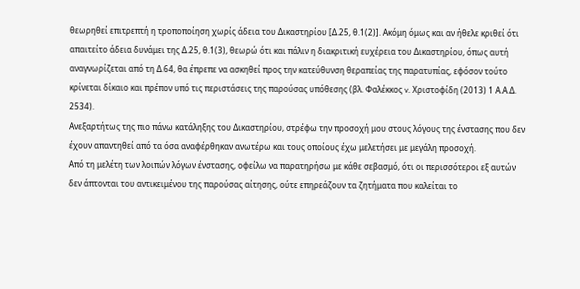θεωρηθεί επιτρεπτή η τροποποίηση χωρίς άδεια του Δικαστηρίου [Δ.25, θ.1(2)]. Ακόμη όμως και αν ήθελε κριθεί ότι απαιτείτο άδεια δυνάμει της Δ.25, θ.1(3), θεωρώ ότι και πάλιν η διακριτική ευχέρεια του Δικαστηρίου, όπως αυτή αναγνωρίζεται από τη Δ.64, θα έπρεπε να ασκηθεί προς την κατεύθυνση θεραπείας της παρατυπίας, εφόσον τούτο κρίνεται δίκαιο και πρέπον υπό τις περιστάσεις της παρούσας υπόθεσης (βλ. Φαλέκκος v. Χριστοφίδη (2013) 1 Α.Α.Δ. 2534).
Ανεξαρτήτως της πιο πάνω κατάληξης του Δικαστηρίου, στρέφω την προσοχή μου στους λόγους της ένστασης που δεν έχουν απαντηθεί από τα όσα αναφέρθηκαν ανωτέρω και τους οποίους έχω μελετήσει με μεγάλη προσοχή.
Από τη μελέτη των λοιπών λόγων ένστασης, οφείλω να παρατηρήσω με κάθε σεβασμό, ότι οι περισσότεροι εξ αυτών δεν άπτονται του αντικειμένου της παρούσας αίτησης, ούτε επηρεάζουν τα ζητήματα που καλείται το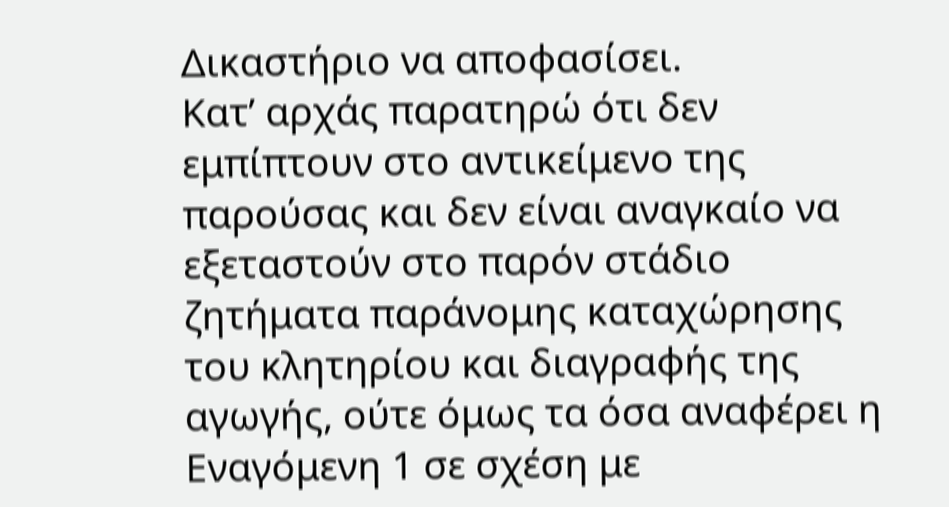Δικαστήριο να αποφασίσει.
Κατ’ αρχάς παρατηρώ ότι δεν εμπίπτουν στο αντικείμενο της παρούσας και δεν είναι αναγκαίο να εξεταστούν στο παρόν στάδιο ζητήματα παράνομης καταχώρησης του κλητηρίου και διαγραφής της αγωγής, ούτε όμως τα όσα αναφέρει η Εναγόμενη 1 σε σχέση με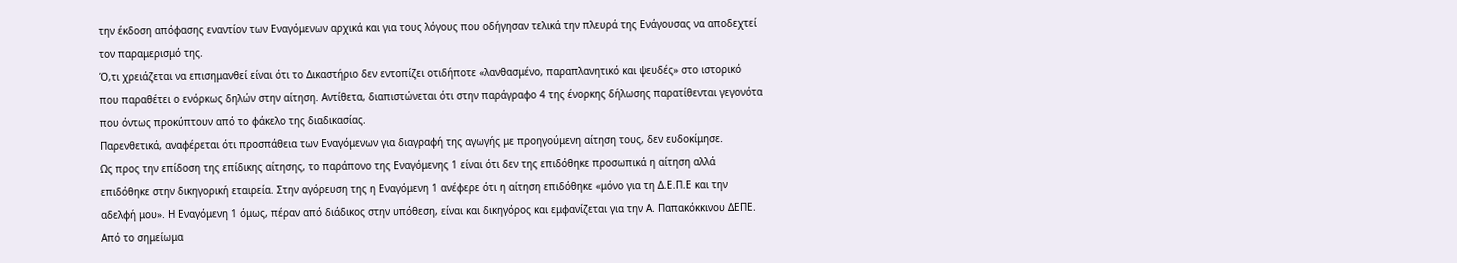την έκδοση απόφασης εναντίον των Εναγόμενων αρχικά και για τους λόγους που οδήγησαν τελικά την πλευρά της Ενάγουσας να αποδεχτεί τον παραμερισμό της.
Ό,τι χρειάζεται να επισημανθεί είναι ότι το Δικαστήριο δεν εντοπίζει οτιδήποτε «λανθασμένο, παραπλανητικό και ψευδές» στο ιστορικό που παραθέτει ο ενόρκως δηλών στην αίτηση. Αντίθετα, διαπιστώνεται ότι στην παράγραφο 4 της ένορκης δήλωσης παρατίθενται γεγονότα που όντως προκύπτουν από το φάκελο της διαδικασίας.
Παρενθετικά, αναφέρεται ότι προσπάθεια των Εναγόμενων για διαγραφή της αγωγής με προηγούμενη αίτηση τους, δεν ευδοκίμησε.
Ως προς την επίδοση της επίδικης αίτησης, το παράπονο της Εναγόμενης 1 είναι ότι δεν της επιδόθηκε προσωπικά η αίτηση αλλά επιδόθηκε στην δικηγορική εταιρεία. Στην αγόρευση της η Εναγόμενη 1 ανέφερε ότι η αίτηση επιδόθηκε «μόνο για τη Δ.Ε.Π.Ε και την αδελφή μου». Η Εναγόμενη 1 όμως, πέραν από διάδικος στην υπόθεση, είναι και δικηγόρος και εμφανίζεται για την Α. Παπακόκκινου ΔΕΠΕ. Από το σημείωμα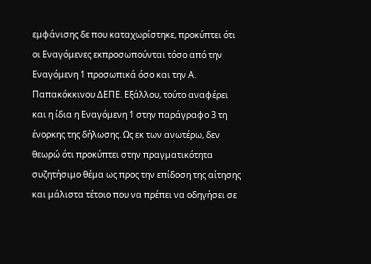εμφάνισης δε που καταχωρίστηκε, προκύπτει ότι οι Εναγόμενες εκπροσωπούνται τόσο από την Εναγόμενη 1 προσωπικά όσο και την Α. Παπακόκκινου ΔΕΠΕ. Εξάλλου, τούτο αναφέρει και η ίδια η Εναγόμενη 1 στην παράγραφο 3 τη ένορκης της δήλωσης. Ως εκ των ανωτέρω, δεν θεωρώ ότι προκύπτει στην πραγματικότητα συζητήσιμο θέμα ως προς την επίδοση της αίτησης και μάλιστα τέτοιο που να πρέπει να οδηγήσει σε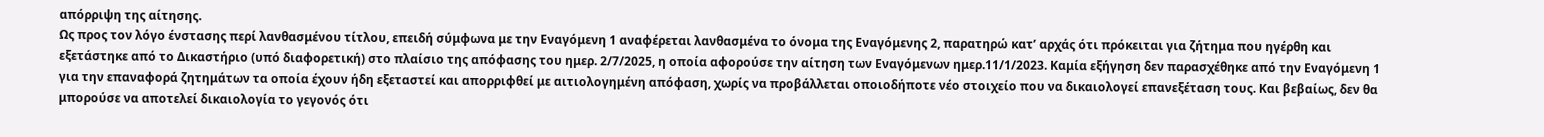απόρριψη της αίτησης.
Ως προς τον λόγο ένστασης περί λανθασμένου τίτλου, επειδή σύμφωνα με την Εναγόμενη 1 αναφέρεται λανθασμένα το όνομα της Εναγόμενης 2, παρατηρώ κατ’ αρχάς ότι πρόκειται για ζήτημα που ηγέρθη και εξετάστηκε από το Δικαστήριο (υπό διαφορετική) στο πλαίσιο της απόφασης του ημερ. 2/7/2025, η οποία αφορούσε την αίτηση των Εναγόμενων ημερ.11/1/2023. Καμία εξήγηση δεν παρασχέθηκε από την Εναγόμενη 1 για την επαναφορά ζητημάτων τα οποία έχουν ήδη εξεταστεί και απορριφθεί με αιτιολογημένη απόφαση, χωρίς να προβάλλεται οποιοδήποτε νέο στοιχείο που να δικαιολογεί επανεξέταση τους. Και βεβαίως, δεν θα μπορούσε να αποτελεί δικαιολογία το γεγονός ότι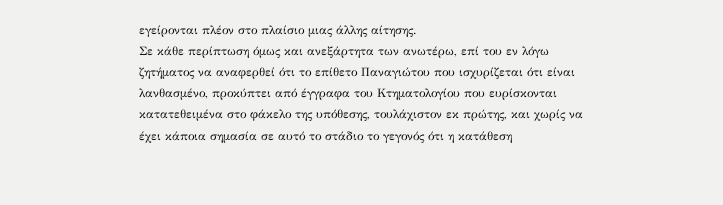εγείρονται πλέον στο πλαίσιο μιας άλλης αίτησης.
Σε κάθε περίπτωση όμως και ανεξάρτητα των ανωτέρω, επί του εν λόγω ζητήματος να αναφερθεί ότι το επίθετο Παναγιώτου που ισχυρίζεται ότι είναι λανθασμένο, προκύπτει από έγγραφα του Κτηματολογίου που ευρίσκονται κατατεθειμένα στο φάκελο της υπόθεσης, τουλάχιστον εκ πρώτης, και χωρίς να έχει κάποια σημασία σε αυτό το στάδιο το γεγονός ότι η κατάθεση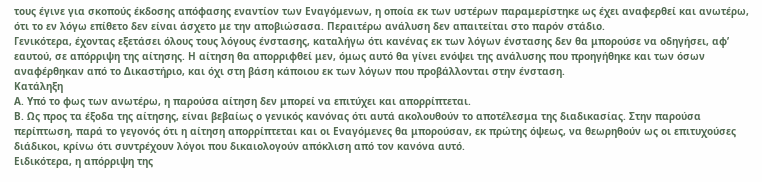τους έγινε για σκοπούς έκδοσης απόφασης εναντίον των Εναγόμενων, η οποία εκ των υστέρων παραμερίστηκε ως έχει αναφερθεί και ανωτέρω, ότι το εν λόγω επίθετο δεν είναι άσχετο με την αποβιώσασα. Περαιτέρω ανάλυση δεν απαιτείται στο παρόν στάδιο.
Γενικότερα, έχοντας εξετάσει όλους τους λόγους ένστασης, καταλήγω ότι κανένας εκ των λόγων ένστασης δεν θα μπορούσε να οδηγήσει, αφ’ εαυτού, σε απόρριψη της αίτησης. Η αίτηση θα απορριφθεί μεν, όμως αυτό θα γίνει ενόψει της ανάλυσης που προηγήθηκε και των όσων αναφέρθηκαν από το Δικαστήριο, και όχι στη βάση κάποιου εκ των λόγων που προβάλλονται στην ένσταση.
Κατάληξη
Α. Υπό το φως των ανωτέρω, η παρούσα αίτηση δεν μπορεί να επιτύχει και απορρίπτεται.
Β. Ως προς τα έξοδα της αίτησης, είναι βεβαίως ο γενικός κανόνας ότι αυτά ακολουθούν το αποτέλεσμα της διαδικασίας. Στην παρούσα περίπτωση, παρά το γεγονός ότι η αίτηση απορρίπτεται και οι Εναγόμενες θα μπορούσαν, εκ πρώτης όψεως, να θεωρηθούν ως οι επιτυχούσες διάδικοι, κρίνω ότι συντρέχουν λόγοι που δικαιολογούν απόκλιση από τον κανόνα αυτό.
Ειδικότερα, η απόρριψη της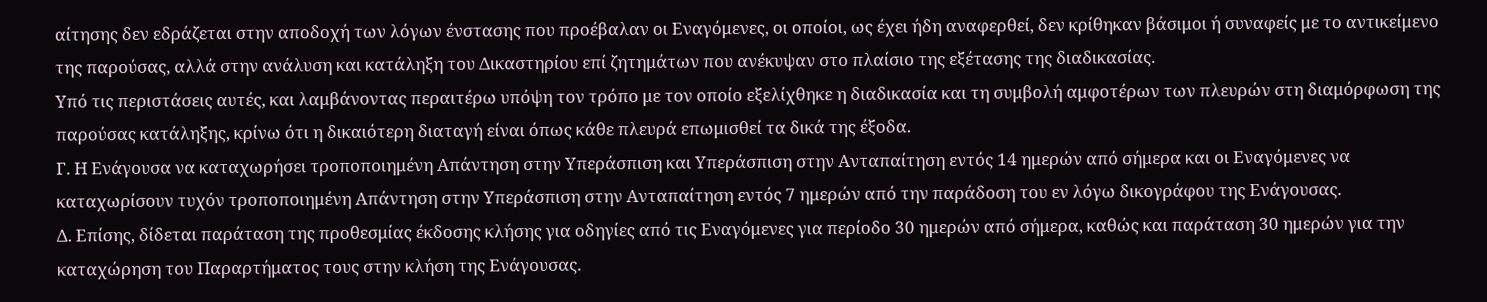αίτησης δεν εδράζεται στην αποδοχή των λόγων ένστασης που προέβαλαν οι Εναγόμενες, οι οποίοι, ως έχει ήδη αναφερθεί, δεν κρίθηκαν βάσιμοι ή συναφείς με το αντικείμενο της παρούσας, αλλά στην ανάλυση και κατάληξη του Δικαστηρίου επί ζητημάτων που ανέκυψαν στο πλαίσιο της εξέτασης της διαδικασίας.
Υπό τις περιστάσεις αυτές, και λαμβάνοντας περαιτέρω υπόψη τον τρόπο με τον οποίο εξελίχθηκε η διαδικασία και τη συμβολή αμφοτέρων των πλευρών στη διαμόρφωση της παρούσας κατάληξης, κρίνω ότι η δικαιότερη διαταγή είναι όπως κάθε πλευρά επωμισθεί τα δικά της έξοδα.
Γ. Η Ενάγουσα να καταχωρήσει τροποποιημένη Απάντηση στην Υπεράσπιση και Υπεράσπιση στην Ανταπαίτηση εντός 14 ημερών από σήμερα και οι Εναγόμενες να καταχωρίσουν τυχόν τροποποιημένη Απάντηση στην Υπεράσπιση στην Ανταπαίτηση εντός 7 ημερών από την παράδοση του εν λόγω δικογράφου της Ενάγουσας.
Δ. Επίσης, δίδεται παράταση της προθεσμίας έκδοσης κλήσης για οδηγίες από τις Εναγόμενες για περίοδο 30 ημερών από σήμερα, καθώς και παράταση 30 ημερών για την καταχώρηση του Παραρτήματος τους στην κλήση της Ενάγουσας.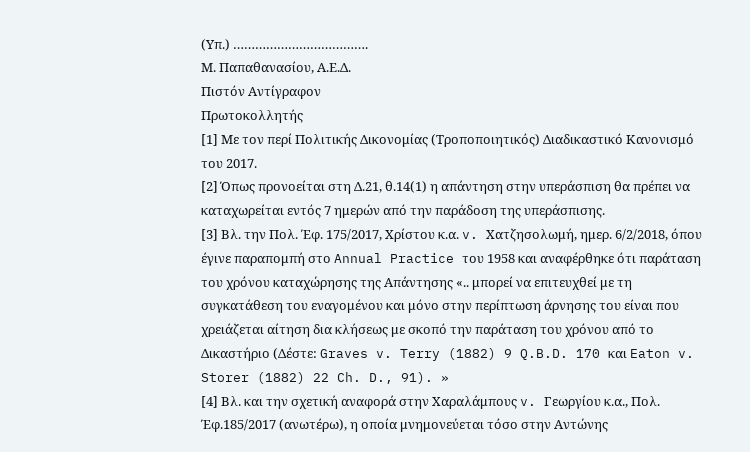(Υπ.) ……………………………….
Μ. Παπαθανασίου, Α.Ε.Δ.
Πιστόν Αντίγραφον
Πρωτοκολλητής
[1] Με τον περί Πολιτικής Δικονομίας (Τροποποιητικός) Διαδικαστικό Κανονισμό του 2017.
[2] Όπως προνοείται στη Δ.21, θ.14(1) η απάντηση στην υπεράσπιση θα πρέπει να καταχωρείται εντός 7 ημερών από την παράδοση της υπεράσπισης.
[3] Βλ. την Πολ. Έφ. 175/2017, Χρίστου κ.α. v. Χατζησολωμή, ημερ. 6/2/2018, όπου έγινε παραπομπή στο Annual Practice του 1958 και αναφέρθηκε ότι παράταση του χρόνου καταχώρησης της Απάντησης «.. μπορεί να επιτευχθεί με τη συγκατάθεση του εναγομένου και μόνο στην περίπτωση άρνησης του είναι που χρειάζεται αίτηση δια κλήσεως με σκοπό την παράταση του χρόνου από το Δικαστήριο (Δέστε: Graves v. Terry (1882) 9 Q.B.D. 170 και Eaton v. Storer (1882) 22 Ch. D., 91). »
[4] Βλ. και την σχετική αναφορά στην Χαραλάμπους v. Γεωργίου κ.α., Πολ. Έφ.185/2017 (ανωτέρω), η οποία μνημονεύεται τόσο στην Αντώνης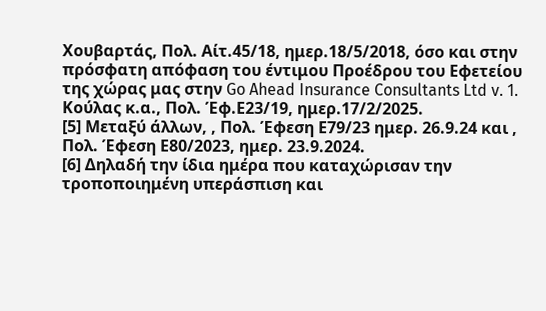Χουβαρτάς, Πολ. Αίτ.45/18, ημερ.18/5/2018, όσο και στην πρόσφατη απόφαση του έντιμου Προέδρου του Εφετείου της χώρας μας στην Go Ahead Insurance Consultants Ltd v. 1. Κούλας κ.α., Πολ. Έφ.Ε23/19, ημερ.17/2/2025.
[5] Μεταξύ άλλων, , Πολ. Έφεση Ε79/23 ημερ. 26.9.24 και , Πολ. Έφεση Ε80/2023, ημερ. 23.9.2024.
[6] Δηλαδή την ίδια ημέρα που καταχώρισαν την τροποποιημένη υπεράσπιση και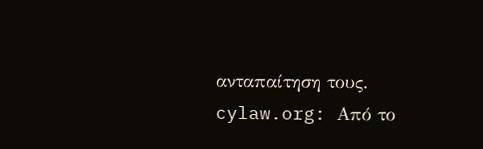ανταπαίτηση τους.
cylaw.org: Από το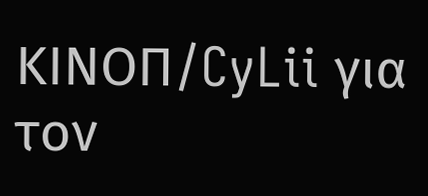ΚΙΝOΠ/CyLii για τον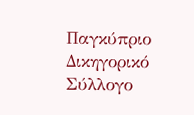Παγκύπριο Δικηγορικό Σύλλογο